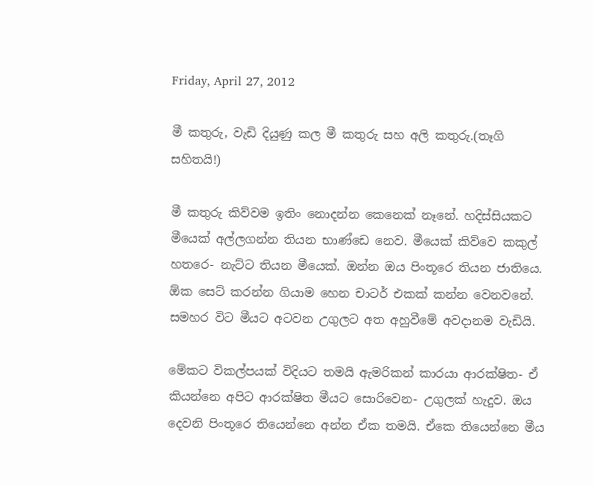Friday, April 27, 2012

මී කතුරු, වැඩි දියුණු කල මී කතුරු සහ අලි කතුරු.(තෑගි සහිතයි!)

මී කතුරු කිව්වම ඉතිං නොදන්න කෙනෙක් නෑනේ. හදිස්සියකට මීයෙක් අල්ලගන්න තියන භාණ්ඩෙ නෙව. මීයෙක් කිව්වෙ කකුල් හතරෙ- නැට්ට තියන මීයෙක්. ඔන්න ඔය පිංතූරෙ තියන ජාතියෙ. ඕක සෙට් කරන්න ගියාම හෙන චාටර් එකක් කන්න වෙනවනේ. සමහර විට මීයට අටවන උගුලට අත අහුවීමේ අවදානම වැඩියි.

මේකට විකල්පයක් විදියට තමයි ඇමරිකන් කාරයා ආරක්ෂිත- ඒ කියන්නෙ අපිට ආරක්ෂිත මීයට සොරිවෙන- උගුලක් හැදුව. ඔය දෙවනි පිංතූරෙ තියෙන්නෙ අන්න ඒක තමයි. ඒකෙ තියෙන්නෙ මීය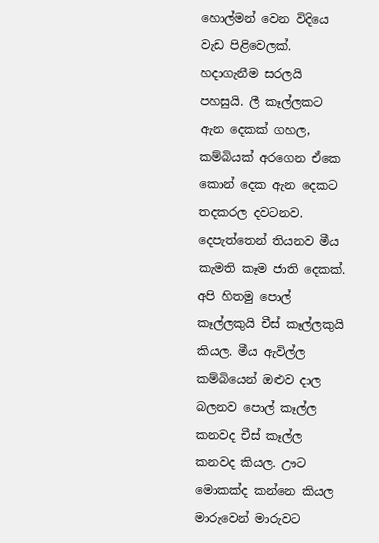හොල්මන් වෙන විදියෙ වැඩ පිළිවෙලක්. හදාගැනීම සරලයි පහසුයි. ලී කෑල්ලකට ඇන දෙකක් ගහල, කම්බියක් අරගෙන ඒකෙ කොන් දෙක ඇන දෙකට තදකරල දවටනව. දෙපැත්තෙන් තියනව මීය කැමති කෑම ජාති දෙකක්. අපි හිතමු පොල් කෑල්ලකුයි චීස් කෑල්ලකුයි කියල. මීය ඇවිල්ල කම්බියෙන් ඔළුව දාල බලනව පොල් කෑල්ල කනවද චීස් කෑල්ල කනවද කියල. ඌට මොකක්ද කන්නෙ කියල මාරුවෙන් මාරුවට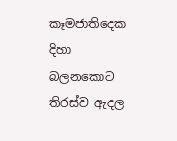කෑමජාතිදෙක දිහා බලනකොට තිරස්ව ඇදල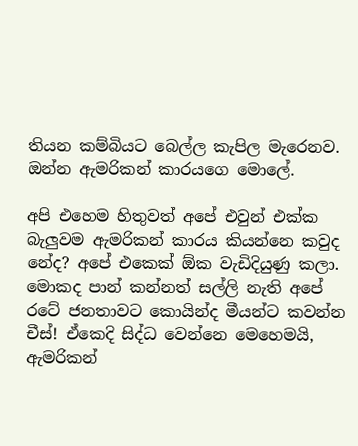තියන කම්බියට බෙල්ල කැපිල මැරෙනව. ඔන්න ඇමරිකන් කාරයගෙ මොලේ.

අපි එහෙම හිතුවත් අපේ එවුන් එක්ක බැලුවම ඇමරිකන් කාරය කියන්නෙ කවුද නේද? අපේ එකෙක් ඕක වැඩිදියුණු කලා. මොකද පාන් කන්නත් සල්ලි නැති අපේ රටේ ජනතාවට කොයින්ද මීයන්ට කවන්න චීස්! ඒකෙදි සිද්ධ වෙන්නෙ මෙහෙමයි,
ඇමරිකන්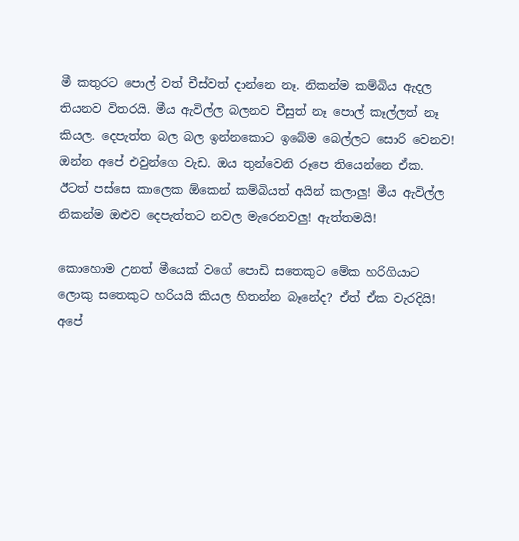මී කතුරට පොල් වත් චීස්වත් දාන්නෙ නෑ. නිකන්ම කම්බිය ඇදල තියනව විතරයි. මීය ඇවිල්ල බලනව චීසුත් නෑ පොල් කෑල්ලත් නෑ කියල. දෙපැත්ත බල බල ඉන්නකොට ඉබේම බෙල්ලට සොරි වෙනව! ඔන්න අපේ එවුන්ගෙ වැඩ. ඔය තුන්වෙනි රූපෙ තියෙන්නෙ ඒක.
ඊටත් පස්සෙ කාලෙක ඕකෙන් කම්බියත් අයින් කලාලු! මීය ඇවිල්ල නිකන්ම ඔළුව දෙපැත්තට නවල මැරෙනවලු! ඇත්තමයි!

කොහොම උනත් මීයෙක් වගේ පොඩි සතෙකුට මේක හරිගියාට ලොකු සතෙකුට හරියයි කියල හිතන්න බෑනේද? ඒත් ඒක වැරදියි! අපේ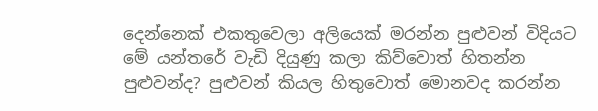දෙන්නෙක් එකතුවෙලා අලියෙක් මරන්න පුළුවන් විදියට මේ යන්තරේ වැඩි දියුණු කලා කිව්වොත් හිතන්න පුළුවන්ද? පුළුවන් කියල හිතුවොත් මොනවද කරන්න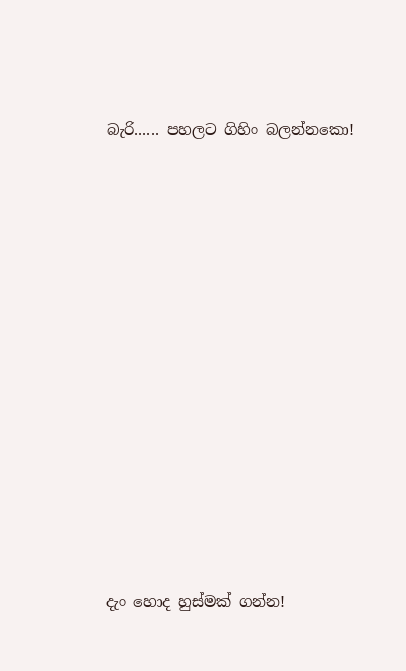බැරි...... පහලට ගිහිං බලන්නකො!














දැං හොද හුස්මක් ගන්න!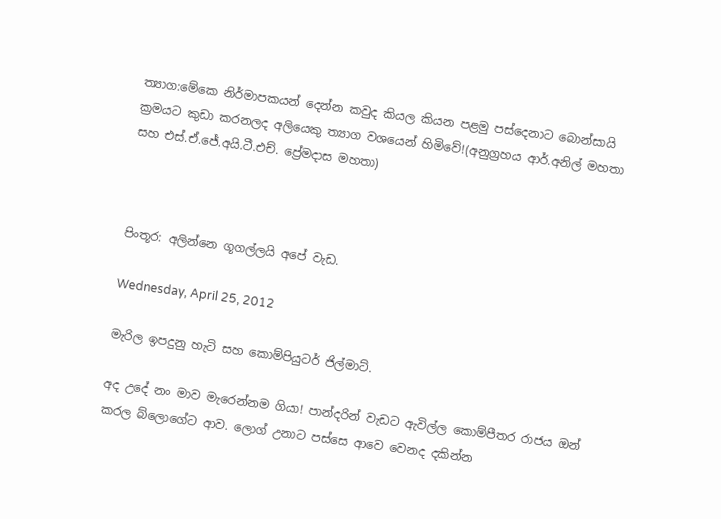ත්‍යාග:මේකෙ නිර්මාපකයන් දෙන්න කවුද කියල කියන පළමු පස්දෙනාට බොන්සායි ක්‍රමයට කුඩා කරනලද අලියෙකු ත්‍යාග වශයෙන් හිමිවේ!(අනුග්‍රහය ආර්.අනිල් මහතා සහ එස්.ඒ.ජේ.අයි.ටී.එච්. ප්‍රේමදාස මහතා)



පිංතූර: අලින්නෙ ගූගල්ලයි අපේ වැඩ.

Wednesday, April 25, 2012

මැරිල ඉපදුනු හැටි සහ කොම්පියුටර් ජිල්මාට්.

අද උදේ නං මාව මැරෙන්නම ගියා! පාන්දරින් වැඩට ඇවිල්ල කොම්පීතර රාජය ඔන් කරල බ්ලොගේට ආව. ලොග් උනාට පස්සෙ ආවෙ වෙනද දකින්න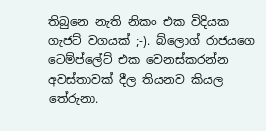තිබුනෙ නැති නිකං එක විදියක ගැජට් වගයක් ;-). බ්ලොග් රාජයගෙ ටෙම්ප්ලේට් එක වෙනස්කරන්න අවස්තාවක් දීල තියනව කියල තේරුනා.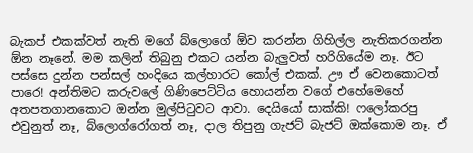බැකප් එකක්වත් නැති මගේ බ්ලොගේ ඕව කරන්න ගිහිල්ල නැතිකරගන්න ඕන නෑනේ. මම කලින් තිබුනු එකට යන්න බැලුවත් හරිගියේම නෑ. ඊට පස්සෙ දුන්න පන්සල් හංදියෙ කල්හාරට කෝල් එකක්. ඌ ඒ වෙනකොටත් පාරෙ! අන්තිමට කරුවලේ ගිණිපෙට්ටිය හොයන්න වගේ එහේමෙහේ අතපතගානකොට ඔන්න මුල්පිටුවට ආවා. දෙයියෝ සාක්කි! ෆලෝකරපු එවුනුත් නෑ, බ්ලොග්රෝගත් නෑ, දාල තිපුනු ගැජට් බැජට් ඔක්කොම නෑ. ඒ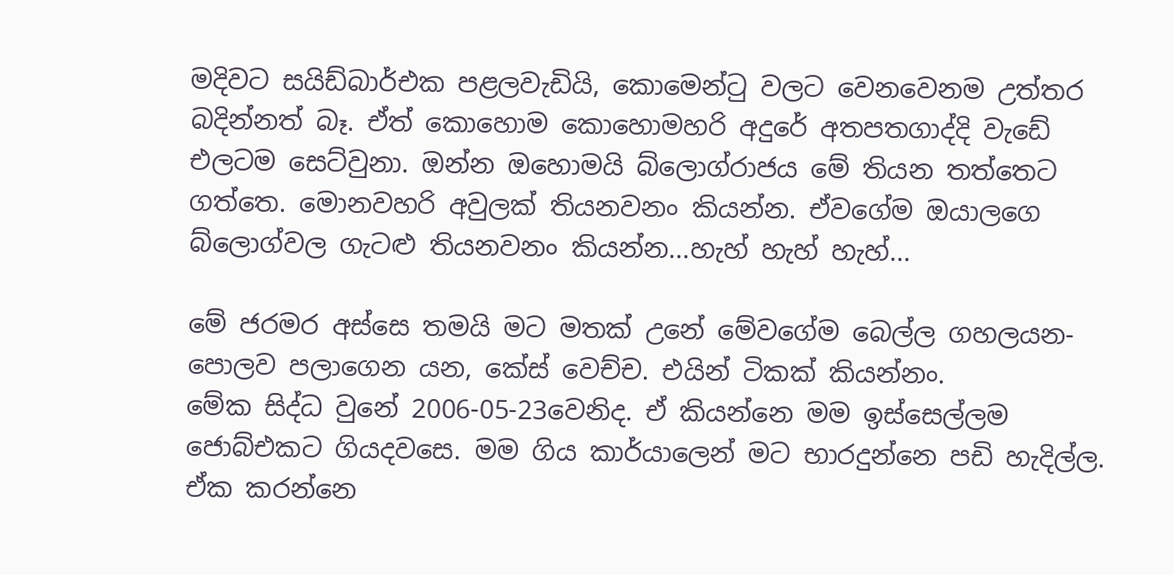මදිවට සයිඩ්බාර්එක පළලවැඩියි, කොමෙන්ටු වලට වෙනවෙනම උත්තර බදින්නත් බෑ. ඒත් කොහොම කොහොමහරි අදුරේ අතපතගාද්දි වැඩේ එලටම සෙට්වුනා. ඔන්න ඔහොමයි බ්ලොග්රාජය මේ තියන තත්තෙට ගත්තෙ. මොනවහරි අවුලක් තියනවනං කියන්න. ඒවගේම ඔයාලගෙ බ්ලොග්වල ගැටළු තියනවනං කියන්න...හැහ් හැහ් හැහ්...

මේ ජරමර අස්සෙ තමයි මට මතක් උනේ මේවගේම බෙල්ල ගහලයන-පොලව පලාගෙන යන, කේස් වෙච්ච. එයින් ටිකක් කියන්නං.
මේක සිද්ධ වුනේ 2006-05-23වෙනිද. ඒ කියන්නෙ මම ඉස්සෙල්ලම ජොබ්එකට ගියදවසෙ. මම ගිය කාර්යාලෙන් මට භාරදුන්නෙ පඩි හැදිල්ල. ඒක කරන්නෙ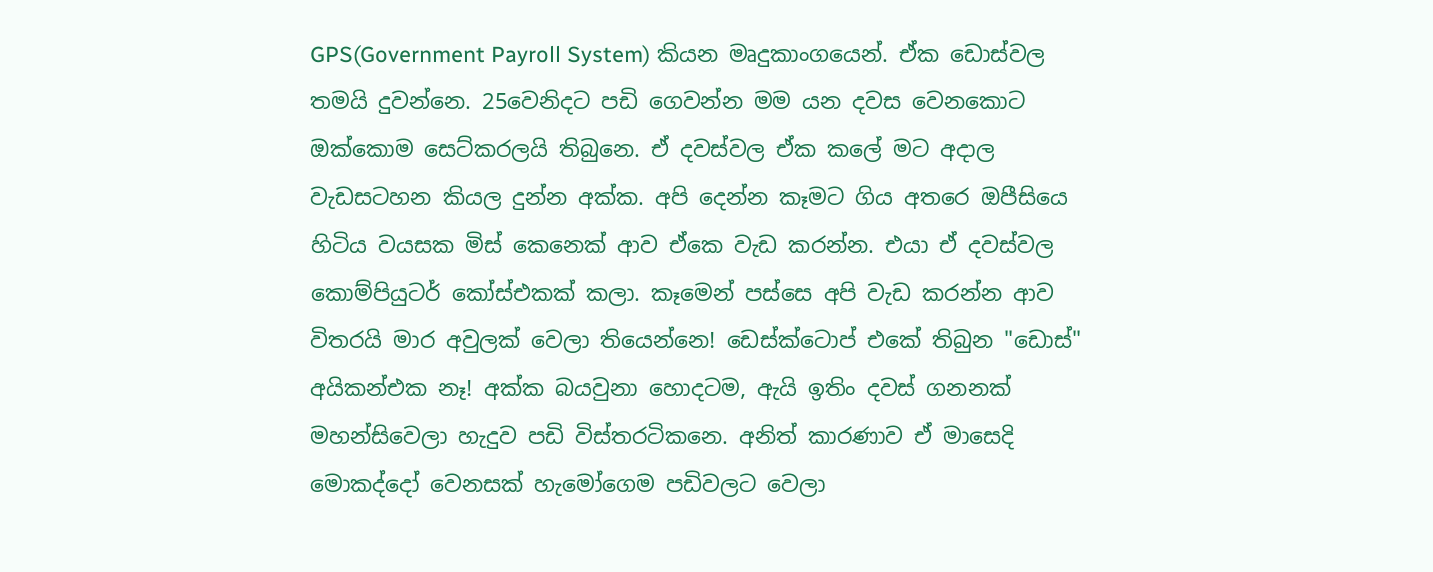GPS(Government Payroll System) කියන මෘදුකාංගයෙන්. ඒක ඩොස්වල තමයි දුවන්නෙ. 25වෙනිදට පඩි ගෙවන්න මම යන දවස වෙනකොට ඔක්කොම සෙට්කරලයි තිබුනෙ. ඒ දවස්වල ඒක කලේ මට අදාල වැඩසටහන කියල දුන්න අක්ක. අපි දෙන්න කෑමට ගිය අතරෙ ඔපීසියෙ හිටිය වයසක මිස් කෙනෙක් ආව ඒකෙ වැඩ කරන්න. එයා ඒ දවස්වල කොම්පියුටර් කෝස්එකක් කලා. කෑමෙන් පස්සෙ අපි වැඩ කරන්න ආව විතරයි මාර අවුලක් වෙලා තියෙන්නෙ! ඩෙස්ක්ටොප් එකේ තිබුන "ඩොස්" අයිකන්එක නෑ! අක්ක බයවුනා හොදටම, ඇයි ඉතිං දවස් ගනනක් මහන්සිවෙලා හැදුව පඩි විස්තරටිකනෙ. අනිත් කාරණාව ඒ මාසෙදි මොකද්දෝ වෙනසක් හැමෝගෙම පඩිවලට වෙලා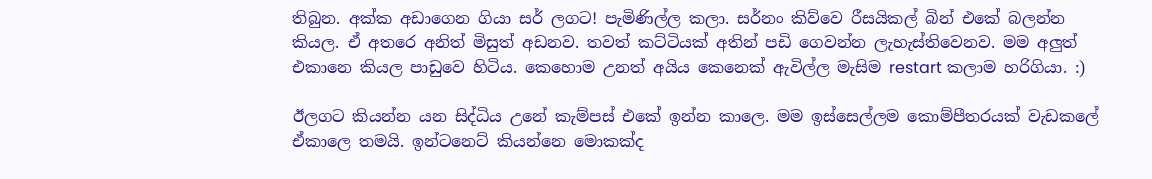තිබුන. අක්ක අඩාගෙන ගියා සර් ලගට! පැමිණිල්ල කලා. සර්නං කිව්වෙ රීසයිකල් බින් එකේ බලන්න කියල. ඒ අතරෙ අනිත් මිසුත් අඩනව. තවත් කට්ටියක් අතින් පඩි ගෙවන්න ‍ලැහැස්තිවෙනව. මම අලුත් එකානෙ කියල පාඩුවෙ හිටිය. කෙහොම උනත් අයිය කෙනෙක් ඇවිල්ල මැසිම restart කලාම හරිගියා. :)

ඊලගට කියන්න යන සිද්ධිය උනේ කැම්පස් එකේ ඉන්න කාලෙ. මම ඉස්සෙල්ලම කොම්පීතරයක් වැඩකලේ ඒකාලෙ තමයි. ඉන්ටනෙට් කියන්නෙ මොකක්ද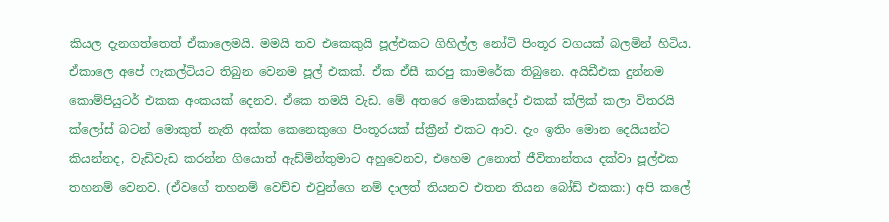කියල දැනගත්තෙත් ඒකාලෙමයි. මමයි තව එකෙකුයි පූල්එකට ගිහිල්ල නෝටි පිංතූර වගයක් බලමින් හිටිය. ඒකාලෙ අපේ ෆැකල්ටියට තිබුන වෙනම පූල් එකක්. ඒක ඒසී කරපු කාමරේක තිබුනෙ. අයිඩීඑක දුන්නම කොම්පියුටර් එකක අංකයක් දෙනව. ඒකෙ තමයි වැඩ. මේ අතරෙ මොකක්දෝ එකක් ක්ලික් කලා විතරයි ක්ලෝස් බටන් මොකුත් නැති අක්ක කෙනෙකුගෙ පිංතූරයක් ස්ක්‍රීන් එකට ආව. දැං ඉතිං මොන දෙයියන්ට කියන්නද, වැඩිවැඩ කරන්න ගියොත් ඇඩ්මින්තුමාට අහුවෙනව, එහෙම උනොත් ජීවිතාන්තය දක්වා පූල්එක තහනම් වෙනව. (ඒවගේ තහනම් වෙච්ච එවුන්ගෙ නම් දාලත් තියනව එතන තියන බෝඩ් එකක:) අපි කලේ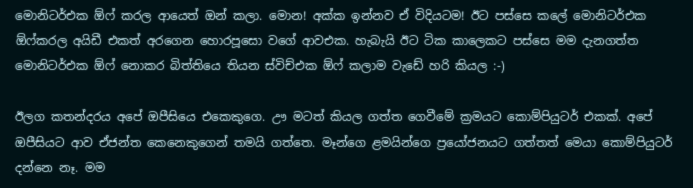මොනිටර්එක ඕෆ් කරල ආයෙත් ඔන් කලා. මොන! අක්ක ඉන්නව ඒ විදියටම! ඊට පස්සෙ කලේ මොනිටර්එක ඕෆ්කරල අයිඩී එකත් අරගෙන හොරපූසො වගේ ආවඑක. හැබැයි ඊට ටික කාලෙකට පස්සෙ මම දැනගත්ත මොනිටර්එක ඕෆ් නොකර බිත්තියෙ තියන ස්විච්එක ඕෆ් කලාම වැඩේ හරි කියල :-)

ඊලග කතන්දරය අපේ ඔපීසියෙ එකෙකුගෙ. ඌ මටත් කියල ගත්ත ගෙවීමේ ක්‍රමයට කොම්පියුටර් එකක්. අපේ ඔපීසියට ආව ඒජන්ත කෙනෙකුගෙන් තමයි ගත්තෙ. මෑන්ගෙ ළමයින්ගෙ ප්‍රයෝජනයට ගත්තත් මෙයා කොම්පියුටර් දන්නෙ නෑ. මම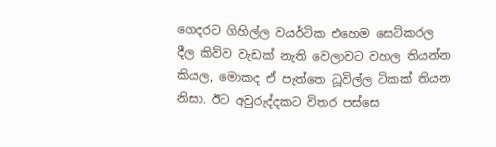ගෙදරට ගිහිල්ල වයර්ටික එහෙම සෙට්කරල දීල කිව්ව වැඩක් නැති වෙලාවට වහල තියන්න කියල, මොකද ඒ පැත්තෙ ධූවිල්ල ටිකක් තියන නිසා. ඊට අවුරුද්දකට විතර පස්සෙ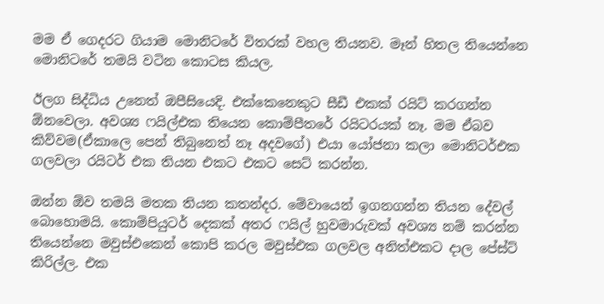මම ඒ ගෙදරට ගියාම මොනිටරේ විතරක් වහල තියනව. මෑන් හිතල තියෙන්නෙ මොනිටරේ තමයි වටින කොටස කියල.

ඊලග සිද්ධිය උනෙත් ඔපීසියෙදි. එක්කෙනෙකුට සීඩී එකක් රයිට් කරගන්න ඕනවෙලා. අවශ්‍ය ෆයිල්එක තියෙන කොම්පීතරේ රයිටරයක් නෑ. මම ඒබව කිව්වම(ඒකාලෙ පෙන් තිබුනෙත් නෑ අදවගේ) එයා යෝජනා කලා මොනිටර්එක ගලවලා රයිටර් එක තියන එකට එකට සෙට් කරන්න.

ඔන්න ඕව තමයි මතක තියන කතන්දර. මේවායෙන් ඉගනගන්න තියන දේවල් බොහොමයි. කොම්පියුටර් දෙකක් අතර ෆයිල් හුවමාරුවක් අවශ්‍ය නම් කරන්න තියෙන්නෙ මවුස්එකෙන් කොපි කරල මවුස්එක ගලවල අනිත්එකට දාල පේස්ට් කිරිල්ල. එක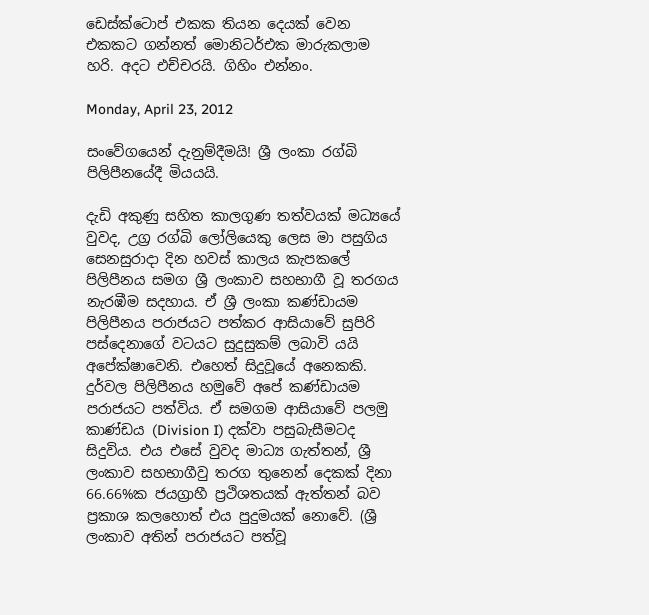ඩෙස්ක්ටොප් එකක තියන දෙයක් වෙන එකකට ගන්නත් මොනිටර්එක මාරුකලාම හරි. අදට එච්චරයි. ගිහිං එන්නං.

Monday, April 23, 2012

සංවේගයෙන් දැනුම්දීමයි! ශ්‍රී ලංකා රග්බි පිලිපීනයේදී මියයයි.

දැඩි අකුණු සහිත කාලගුණ තත්වයක් මධ්‍යයේ වුවද, උග්‍ර රග්බි ලෝලියෙකු ලෙස මා පසුගිය සෙනසුරාදා දින හවස් කාලය කැපකලේ පිලිපීනය සමග ශ්‍රී ලංකාව සහභාගී වූ තරගය නැරඹීම සදහාය. ඒ ශ්‍රී ලංකා කණ්ඩායම පිලිපීනය පරාජයට පත්කර ආසියාවේ සුපිරි පස්දෙනාගේ වටයට සුදුසුකම් ලබාවි යයි අපේක්ෂාවෙනි. එහෙත් සිදුවූයේ අනෙකකි. දුර්වල පිලිපීනය හමුවේ අපේ කණ්ඩායම පරාජයට පත්විය. ඒ සමගම ආසියාවේ පලමු කාණ්ඩය (Division I) දක්වා පසුබැසීමටද සිදුවිය. එය එසේ වුවද මාධ්‍ය ගැත්තන්, ශ්‍රී ලංකාව සහභාගීවු තරග තුනෙන් දෙකක් දිනා 66.66%ක ජයග්‍රාහී ප්‍රථිශතයක් ඇත්තන් බව ප්‍රකාශ කලහොත් එය පුදුමයක් නොවේ. (ශ්‍රී ලංකාව අතින් පරාජයට පත්වූ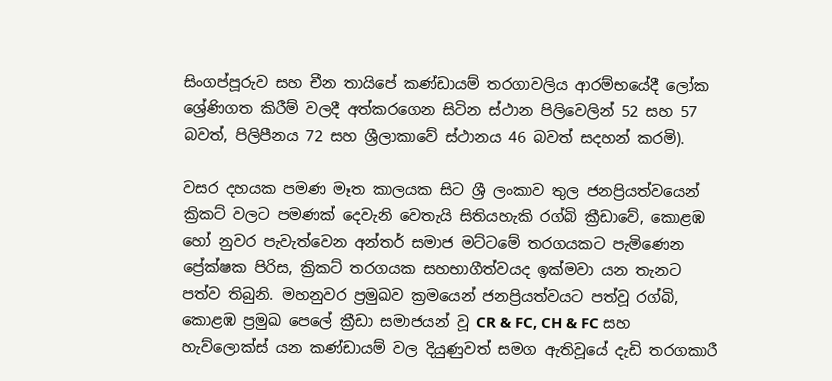සිංගප්පූරුව සහ චීන තායිපේ කණ්ඩායම් තරගාවලිය ආරම්භයේදී ලෝක ශ්‍රේණිගත කිරීම් වලදී අත්කරගෙන සිටින ස්ථාන පිලිවෙලින් 52 සහ 57 බවත්, පිලිපීනය 72 සහ ශ්‍රීලාකාවේ ස්ථානය 46 බවත් සදහන් කරමි).

වසර දහයක පමණ මෑත කාලයක සිට ශ්‍රී ලංකාව තුල ජනප්‍රියත්වයෙන් ක්‍රිකට් වලට පමණක් දෙවැනි වෙතැයි සිතියහැකි රග්බි ක්‍රීඩාවේ, කොළඹ හෝ නුවර පැවැත්වෙන අන්තර් සමාජ මට්ටමේ තරගයකට පැමිණෙන ප්‍රේක්ෂක පිරිස, ක්‍රිකට් තරගයක සහභාගීත්වයද ඉක්මවා යන තැනට පත්ව තිබුනි. මහනුවර ප්‍රමුඛව ක්‍රමයෙන් ජනප්‍රියත්වයට පත්වූ රග්බි, කොළඹ ප්‍රමුඛ පෙලේ ක්‍රීඩා සමාජයන් වූ CR & FC, CH & FC සහ හැව්ලොක්ස් යන කණ්ඩායම් වල දියුණුවත් සමග ඇතිවූයේ දැඩි තරගකාරී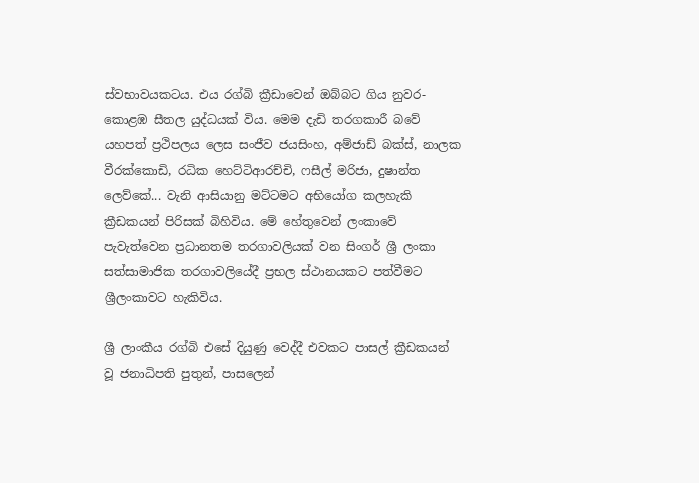ස්වභාවයකටය. එය රග්බි ක්‍රීඩාවෙන් ඔබ්බට ගිය නුවර-කොළඹ සීතල යුද්ධයක් විය. මෙම දැඩි තරගකාරී බවේ යහපත් ප්‍රථිපලය ලෙස සංජීව ජයසිංහ, අම්ජාඩ් බක්ස්, නාලක වීරක්කොඩි, රධික හෙට්ටිආරච්චි, ෆසීල් මරිජා, දුෂාන්ත ලෙව්කේ... වැනි ආසියානු මට්ටමට අභියෝග කලහැකි ක්‍රීඩකයන් පිරිසක් බිහිවිය. මේ හේතුවෙන් ලංකාවේ පැවැත්වෙන ප්‍රධානතම තරගාවලියක් වන සිංගර් ශ්‍රී ලංකා සත්සාමාජික තරගාවලියේදී ප්‍රභල ස්ථානයකට පත්වීමට ශ්‍රීලංකාවට හැකිවිය.

ශ්‍රී ලාංකීය රග්බි එසේ දියුණු වෙද්දී එවකට පාසල් ක්‍රීඩකයන් වූ ජනාධිපති පුතුන්, පාසලෙන්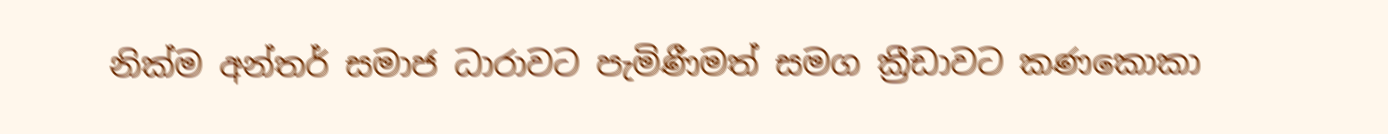නික්ම අන්තර් සමාජ ධාරාවට පැමිණීමත් සමග ක්‍රීඩාවට කණකොකා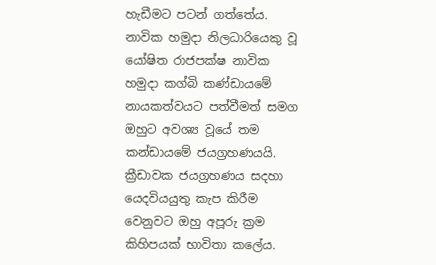හැඩීමට පටන් ගත්තේය. නාවික හමුදා නිලධාරියෙකු වූ යෝෂිත රාජපක්ෂ නාවික හමුදා කග්බි කණ්ඩායමේ නායකත්වයට පත්වීමත් සමග ඔහුට අවශ්‍ය වූයේ තම කන්ඩායමේ ජයග්‍රහණයයි. ක්‍රීඩාවක ජයග්‍රහණය සදහා යෙදවියයුතු කැප කිරීම වෙනුවට ඔහු අපූරු ක්‍රම කිහිපයක් භාවිතා කලේය.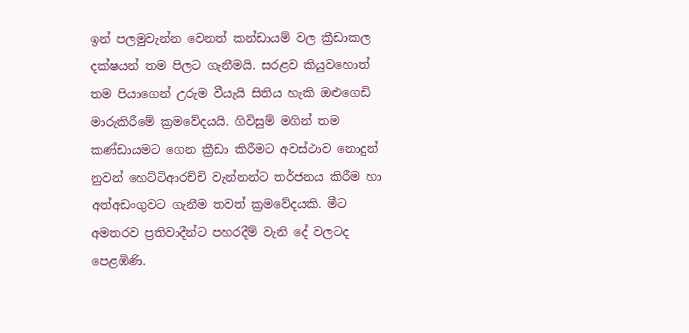ඉන් පලමුවැන්න වෙනත් කන්ඩායම් වල ක්‍රීඩාකල දක්ෂයන් තම පිලට ගැනීමයි. සරළව කියුවහොත් තම පියාගෙන් උරුම වීයැයි සිතිය හැකි ඔළුගෙඩි මාරුකිරීමේ ක්‍රමවේදයයි. ගිවිසුම් මගින් තම කණ්ඩායමට ගෙන ක්‍රීඩා කිරීමට අවස්ථාව නොදුන් නුවන් හෙට්ටිආරච්චි වැන්නන්ට තර්ජනය කිරීම හා අත්අඩංගුවට ගැනීම තවත් ක්‍රමවේදයකි. මීට අමතරව ප්‍රතිවාදීන්ට පහරදීම් වැනි දේ වලටද පෙළඹිණි.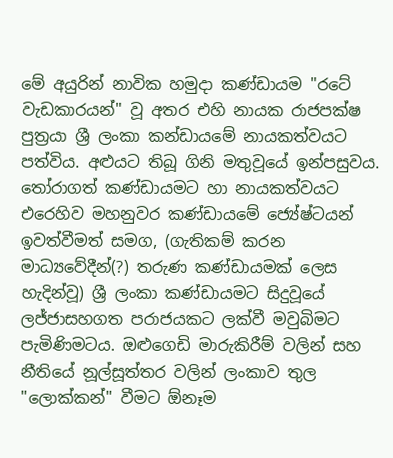මේ අයුරින් නාවික හමුදා කණ්ඩායම "රටේ වැඩකාරයන්" වූ අතර එහි නායක රාජපක්ෂ පුත්‍රයා ශ්‍රී ලංකා කන්ඩායමේ නායකත්වයට පත්විය. අළුයට තිබූ ගිනි මතුවූයේ ඉන්පසුවය. තෝරාගත් කණ්ඩායමට හා නායකත්වයට එරෙහිව මහනුවර කණ්ඩායමේ ජ්‍යේෂ්ටයන් ඉවත්වීමත් සමග, (ගැතිකම් කරන මාධ්‍යවේදීන්(?) තරුණ කණ්ඩායමක් ලෙස හැදින්වූ) ශ්‍රී ලංකා කණ්ඩායමට සිදුවූයේ ලජ්ජාසහගත පරාජයකට ලක්වී මවුබිමට පැමිණිමටය. ඔළුගෙඩි මාරුකිරීම් වලින් සහ නීතියේ නූල්සූත්තර වලින් ලංකාව තුල "ලොක්කන්" වීමට ඕනෑම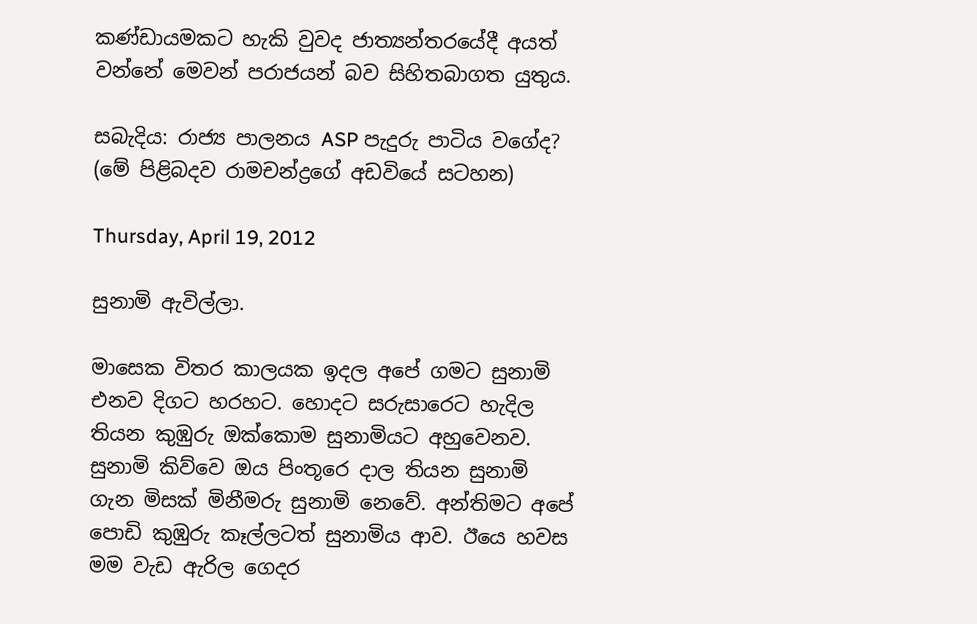කණ්ඩායමකට හැකි වුවද ජාත්‍යන්තරයේදී අයත් වන්නේ මෙවන් පරාජයන් බව සිහිතබාගත යුතුය.

සබැදිය: රාජ්‍ය පාලනය ASP පැදුරු පාටිය වගේද? (මේ පිළිබදව රාමචන්ද්‍රගේ අඩවියේ සටහන)

Thursday, April 19, 2012

සුනාමි ඇවිල්ලා.

මාසෙක විතර කාලයක ඉදල අපේ ගමට සුනාමි එනව දිගට හරහට. හොදට සරුසාරෙට හැදිල තියන කුඹුරු ඔක්කොම සුනාමියට අහුවෙනව. සුනාමි කිව්වෙ ඔය පිංතූරෙ දාල තියන සුනාමි ගැන මිසක් මිනීමරු සුනාමි නෙවේ. අන්තිමට අපේ පොඩි කුඹුරු කෑල්ලටත් සුනාමිය ආව. ඊයෙ හවස මම වැඩ ඇරිල ගෙදර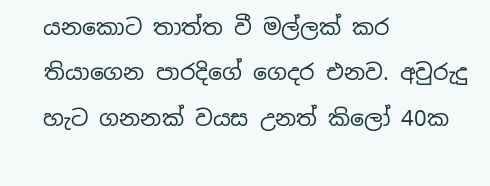යනකොට තාත්ත වී මල්ලක් කර තියාගෙන පාරදිගේ ගෙදර එනව. අවුරුදු හැට ගනනක් වයස උනත් කිලෝ 40ක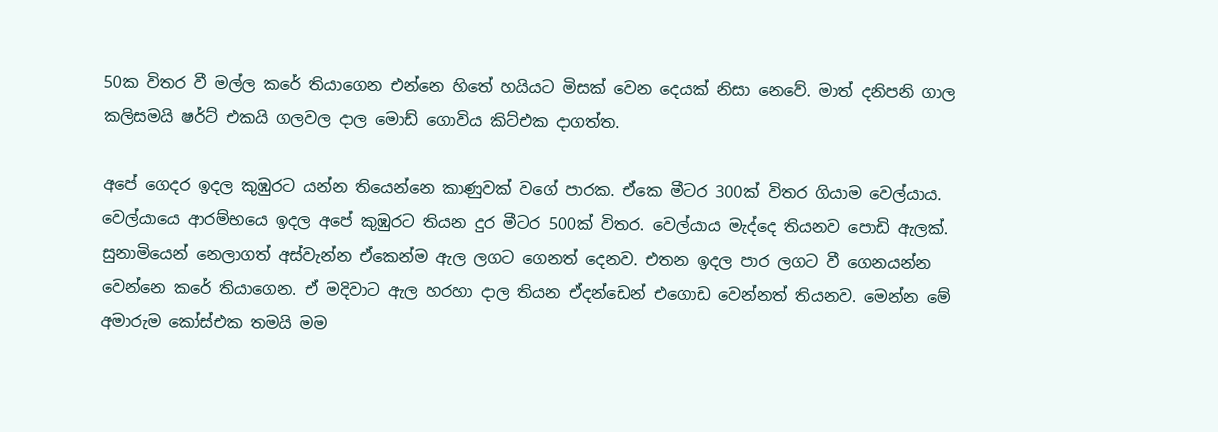50ක විතර වී මල්ල කරේ තියාගෙන එන්නෙ හිතේ හයියට මිසක් වෙන දෙයක් නිසා නෙවේ. මාත් දනිපනි ගාල කලිසමයි ෂර්ට් එකයි ගලවල දාල මොඩ් ගොවිය කිට්එක දාගත්ත.

අපේ ගෙදර ඉදල කුඹුරට යන්න තියෙන්නෙ කාණුවක් වගේ පාරක. ඒකෙ මීටර 300ක් විතර ගියාම වෙල්යාය. වෙල්යායෙ ආරම්භයෙ ඉදල අපේ කුඹුරට තියන දුර මීටර 500ක් විතර. වෙල්යාය මැද්දෙ තියනව පොඩි ඇලක්. සුනාමියෙන් නෙලාගත් අස්වැන්න ඒකෙන්ම ඇල ලගට ගෙනත් දෙනව. එතන ඉදල පාර ලගට වී‍ ගෙනයන්න වෙන්නෙ කරේ තියාගෙන. ඒ මදිවාට ඇල හරහා දාල තියන ඒදන්ඩෙන් එගොඩ වෙන්නත් තියනව. මෙන්න මේ අමාරුම කෝස්එක තමයි මම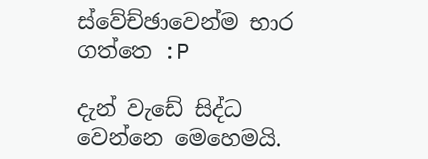ස්වේච්ඡාවෙන්ම භාර ගත්තෙ :P

දැන් වැඩේ සිද්ධ වෙන්නෙ මෙහෙමයි.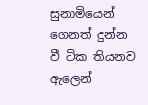සුනාමියෙන් ගෙනත් දුන්න වී ටික තියනව ඇලෙන්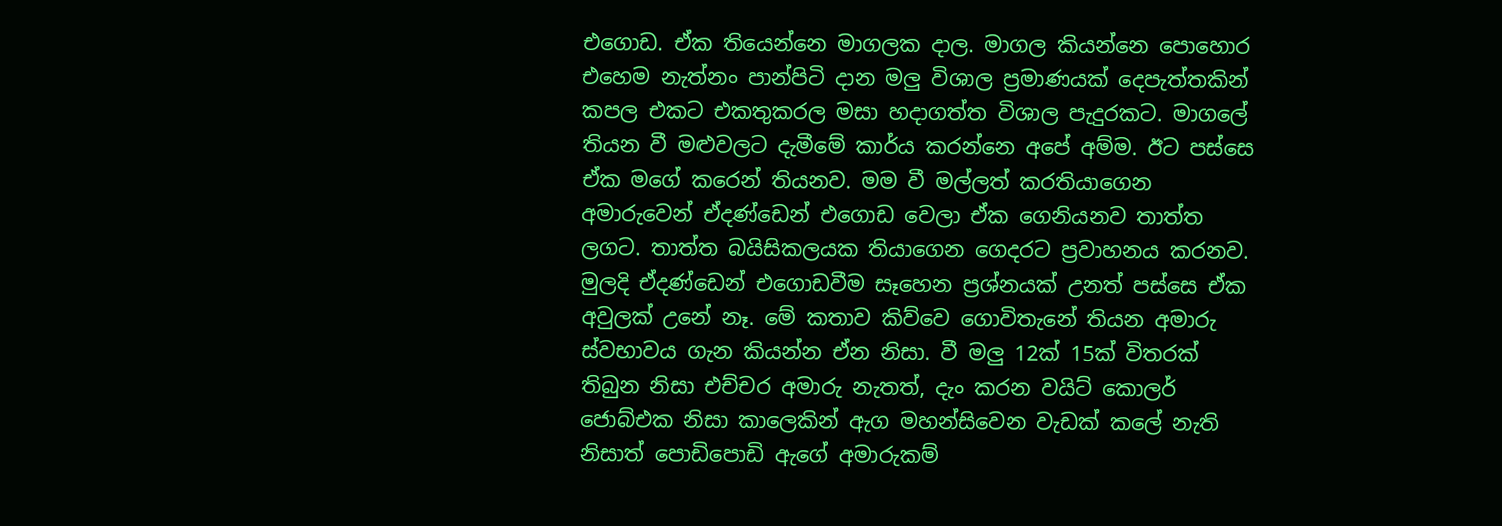එගොඩ. ඒක තියෙන්නෙ මාගලක දාල. මාගල කියන්නෙ පොහොර එහෙම නැත්නං පාන්පිටි දාන මලු විශාල ප්‍රමාණයක් දෙපැත්තකින් කපල එකට එකතුකරල මසා හදාගත්ත විශාල පැදුරකට. මාගලේ තියන වී මළුවලට දැමීමේ කාර්ය කරන්නෙ අපේ අම්ම. ඊට පස්සෙ ඒක මගේ කරෙන් තියනව. මම වී මල්ලත් කරතියාගෙන අමාරුවෙන් ඒදණ්ඩෙන් එගොඩ වෙලා ඒක ගෙනියනව තාත්ත ලගට. තාත්ත බයිසිකලයක තියාගෙන ගෙදරට ප්‍රවාහනය කරනව. මුලදි ඒදණ්ඩෙන් එගොඩවීම සෑහෙන ප්‍රශ්නයක් උනත් පස්සෙ ඒක අවුලක් උනේ නෑ. මේ කතාව කිව්වෙ ගොවිතැනේ තියන අමාරු ස්වභාවය ගැන කියන්න ඒන නිසා. වී මලු 12ක් 15ක් විතරක් තිබුන නිසා එච්චර අමාරු නැතත්, දැං කරන වයිට් කොලර් ජොබ්එක නිසා කාලෙකින් ඇග මහන්සිවෙන වැඩක් කලේ නැති නිසාත් පොඩිපොඩි ඇගේ අමාරුකම්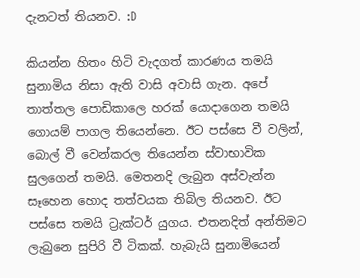දැනටත් තියනව. :D

කියන්න හිතං හිටි වැදගත් කාරණය තමයි සුනාමිය නිසා ඇති වාසි අවාසි ගැන. අපේ තාත්තල පොඩිකාලෙ හරක් යොදාගෙන තමයි ගොයම් පාගල තියෙන්නෙ. ඊට පස්සෙ වී වලින්, බොල් වී වෙන්කරල තියෙන්න ස්වාභාවික සුලගෙන් තමයි. මෙතනදි ලැබුන අස්වැන්න සෑහෙන හොද තත්වයක තිබිල තියනව. ඊට පස්සෙ තමයි ට්‍රැක්ටර් යුගය. එතනදිත් අන්තිමට ලැබුනෙ සුපිරි වී ටිකක්. හැබැයි සුනාමියෙන්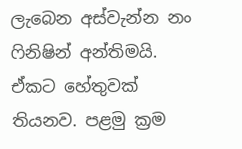ලැබෙන අස්වැන්න නං ෆිනිෂින් අන්තිමයි. ඒකට හේතුවක් තියනව. පළමු ක්‍රම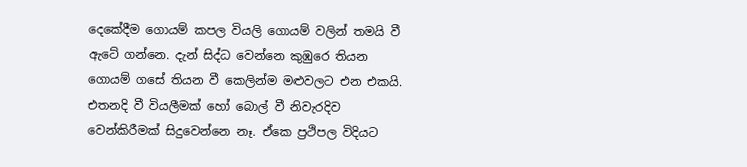දෙකේදීම ගොයම් කපල ‍වියලි ගොයම් වලින් තමයි වී ඇටේ ගන්නෙ. දැන් සිද්ධ වෙන්නෙ කුඹුරෙ තියන ගොයම් ගසේ තියන වී කෙලින්ම මළුවලට එන එකයි. එතනදි වී වියලීමක් හෝ බොල් වී නිවැරදිව වෙන්කිරීමක් සිදුවෙන්නෙ නෑ. ඒකෙ ප්‍රථිපල විදියට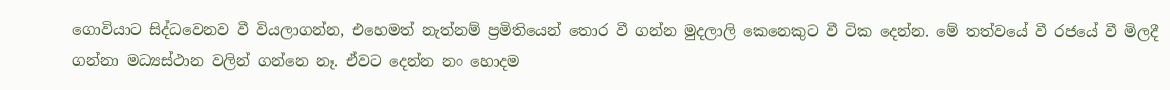ගොවියාට සිද්ධවෙනව වී වියලාගන්න, එහෙමත් නැත්නම් ප්‍රමිතියෙන් තොර වී ගන්න මුදලාලි කෙනෙකුට වී ටික‍ දෙන්න. මේ තත්වයේ වී රජයේ වී මිලදී ගන්නා මධ්‍යස්ථාන වලින් ගන්නෙ නෑ. ඒවට දෙන්න නං හොදම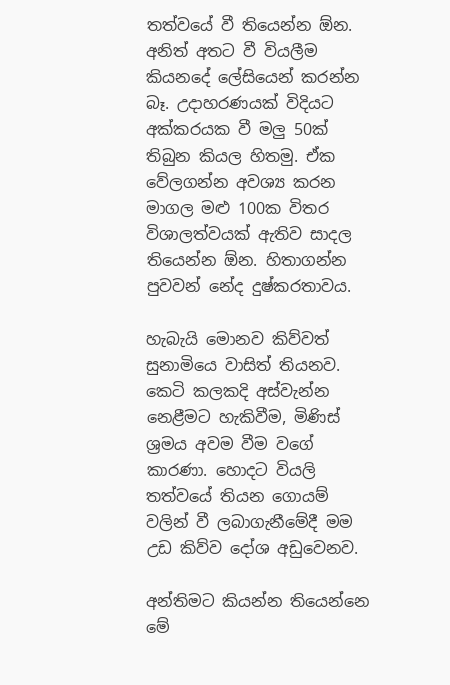තත්වයේ වී තියෙන්න ඕන. අනිත් අතට වී වියලීම කියනදේ ලේසියෙන් කරන්න බෑ. උදාහරණයක් විදියට අක්කරයක වී මලු 50ක් තිබුන කියල හිතමු. ඒක වේලගන්න අවශ්‍ය කරන මාගල මළු 100ක විතර විශාලත්වයක් ඇතිව සාදල තියෙන්න ඕන. හිතාගන්න පුවවන් නේද දුෂ්කරතාවය.

හැබැයි මොනව කිව්වත් සුනාමියෙ වාසිත් තියනව. කෙටි කලකදි අස්වැන්න නෙළීමට හැකිවීම, මිණිස් ශ්‍රමය අවම වීම වගේ කාරණා. හොදට වියලි තත්වයේ තියන ගොයම් වලින් වී ලබාගැනීමේදී මම උඩ කිව්ව දෝශ අඩුවෙනව.

අන්තිමට කියන්න තියෙන්නෙ මේ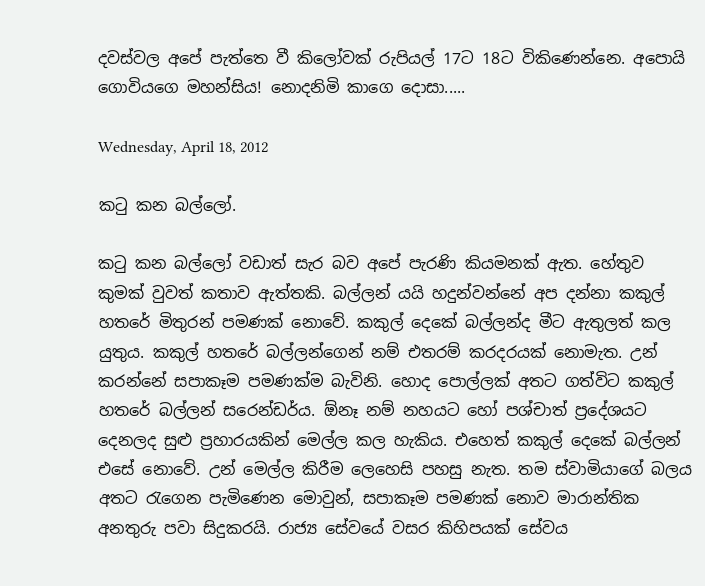දවස්වල අපේ පැත්තෙ වී කිලෝවක් රුපියල් 17ට 18ට විකිණෙන්නෙ. අපොයි ගොවියගෙ මහන්සිය! නොදනිමි කාගෙ දොසා.....

Wednesday, April 18, 2012

කටු කන බල්ලෝ.

කටු කන බල්ලෝ වඩාත් සැර බව අපේ පැරණි කියමනක් ඇත. හේතුව කුමක් වුවත් කතාව ඇත්තකි. බල්ලන් යයි හදුන්වන්නේ අප දන්නා කකුල් හතරේ මිතුරන් පමණක් නොවේ. කකුල් දෙකේ බල්ලන්ද මීට ඇතුලත් කල යුතුය. කකුල් හතරේ බල්ලන්ගෙන් නම් එතරම් කරදරයක් නොමැත. උන් කරන්නේ සපාකෑම පමණක්ම බැවිනි. හොද පොල්ලක් අතට ගත්විට කකුල් හතරේ බල්ලන් සරෙන්ඩර්ය. ඕනෑ නම් නහයට හෝ පශ්චාත් ප්‍රදේශයට දෙනලද සුළු ප්‍රහාරයකින් මෙල්ල කල හැකිය. එහෙත් කකුල් දෙකේ බල්ලන් එසේ නොවේ. උන් මෙල්ල කිරීම ලෙහෙසි පහසු නැත. තම ස්වාමියාගේ බලය අතට රැගෙන පැමිණෙන මොවුන්, සපාකෑම පමණක් නොව මාරාන්තික අනතුරු පවා සිදුකරයි. රාජ්‍ය සේවයේ වසර කිහිපයක් සේවය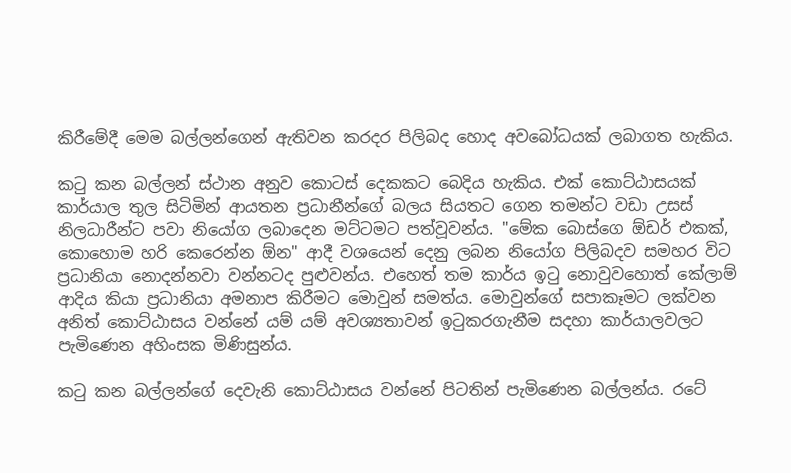කිරීමේදී මෙම බල්ලන්ගෙන් ඇතිවන කරදර පිලිබද හොද අවබෝධයක් ලබාගත හැකිය.

කටු කන බල්ලන් ස්ථාන අනුව කොටස් දෙකකට බෙදිය හැකිය. එක් කොට්ඨාසයක් කාර්යාල තුල සිටිමින් ආයතන ප්‍රධානීන්ගේ බලය සියතට ගෙන තමන්ට වඩා උසස් නිලධාරීන්ට පවා නියෝග ලබාදෙන මට්ටමට පත්වූවන්ය. "මේක බොස්ගෙ ඕඩර් එකක්, කොහොම හරි කෙරෙන්න ඕන" ආදී වශයෙන් දෙනු ලබන නියෝග පිලිබදව සමහර විට ප්‍රධානියා නොදන්නවා වන්නටද පුළුවන්ය. එහෙත් තම කාර්ය ඉටු නොවුවහොත් කේලාම් ආදිය කියා ප්‍රධානියා අමනාප කිරීමට මොවුන් සමත්ය. මොවුන්ගේ සපාකෑමට ලක්වන අනිත් කොට්ඨාසය වන්නේ යම් යම් අවශ්‍යතාවන් ඉටුකරගැනීම සදහා කාර්යාලවලට පැමිණෙන අහිංසක මිණිසුන්ය.

කටු කන බල්ලන්ගේ දෙවැනි කොට්ඨාසය වන්නේ පිටතින් පැමිණෙන බල්ලන්ය. රටේ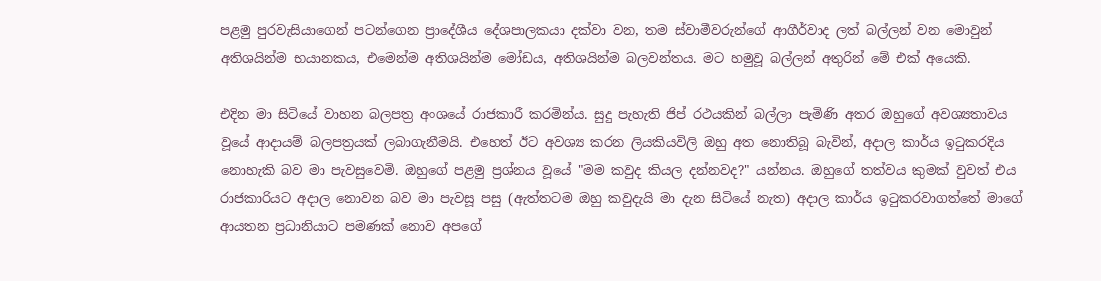පළමු පුරවැසියාගෙන් පටන්ගෙන ප්‍රාදේශීය දේශපාලකයා දක්වා වන, තම ස්වාමීවරුන්ගේ ආගීර්වාද ලත් බල්ලන් වන මොවුන් අතිශයින්ම භයානකය, එමෙන්ම අතිශයින්ම මෝඩය, අතිශයින්ම බලවන්තය. මට හමුවූ බල්ලන් අතුරින් මේ එක් අයෙකි.

එදින මා සිටියේ වාහන බලපත්‍ර අංශයේ රාජකාරී කරමින්ය. සුදු පැහැති ජිප් රථයකින් බල්ලා පැමිණි අතර ඔහුගේ අවශ්‍යතාවය වූයේ ආදායම් බලපත්‍රයක් ලබාගැනීමයි. එහෙත් ඊට අවශ්‍ය කරන ලියකියවිලි ඔහු අත නොතිබූ බැවින්, අදාල කාර්ය ඉටුකරදිය නොහැකි බව මා පැවසුවෙමි. ඔහුගේ පළමු ප්‍රශ්නය වූයේ "මම කවුද කියල දන්නවද?" යන්නය. ඔහුගේ තත්වය කුමක් වුවත් එය රාජකාරියට අදාල නොවන බව මා පැවසූ පසු (ඇත්තටම ඔහු කවුදැයි මා දැන සිටියේ නැත) අදාල කාර්ය ඉටුකරවාගත්තේ මාගේ ආයතන ප්‍රධානියාට පමණක් නොව අපගේ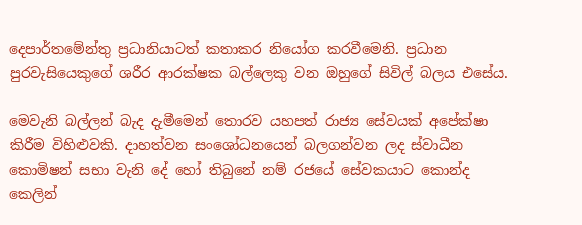දෙපාර්තමේන්තු ප්‍රධානියාටත් කතාකර නියෝග කරවීමෙනි. ප්‍රධාන පුරවැසියෙකුගේ ශරීර ආරක්ෂක බල්ලෙකු වන ඔහුගේ සිවිල් බලය එසේය.

මෙවැනි බල්ලන් බැද දැමීමෙන් තොරව යහපත් රාජ්‍ය සේවයක් අපේක්ෂා කිරීම විහිළුවකි. දාහත්වන සංශෝධනයෙන් බලගන්වන ලද ස්වාධීන කොමිෂන් සභා වැනි දේ හෝ තිබුනේ නම් රජයේ සේවකයාට කොන්ද කෙලින්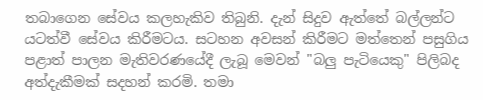තබාගෙන සේවය කලහැකිව තිබුනි. දැන් සිදුව ඇත්තේ බල්ලන්ට යටත්වී සේවය කිරීමටය. සටහන අවසන් කිරීමට මත්තෙන් පසුගිය පළාත් පාලන මැතිවර‍ණයේදී ලැබූ මෙවන් "බලු පැටියෙකු" පිලිබද අත්දැකීමක් සදහන් කරමි. තමා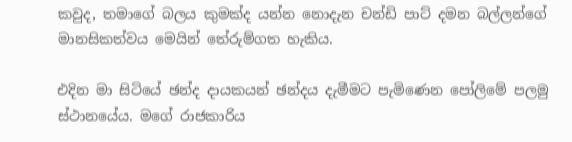කවුද, තමාගේ බලය කුමක්ද යන්න නොදැන චන්ඩි පාට් දමන බල්ලන්ගේ මානසිකත්වය මෙයින් තේරුම්ගත හැකිය.

එදින මා සිටියේ ඡන්ද දායකයන් ඡන්දය දැමීමට පැමිණෙන පෝලිමේ පලමු ස්ථානයේය. මගේ රාජකාරිය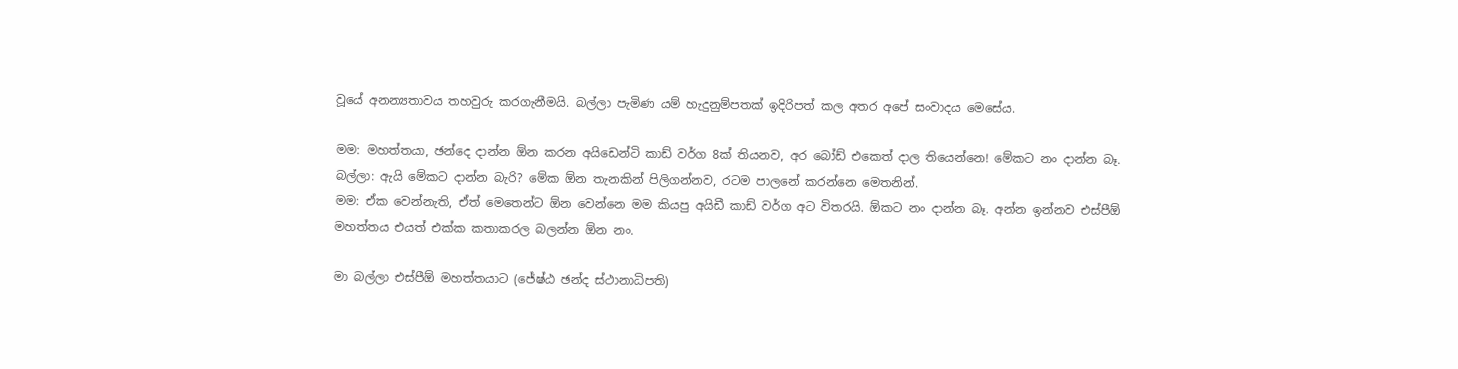වූයේ අනන්‍යතාවය තහවුරු කරගැනීමයි. බල්ලා පැමිණ යම් හැදුනුම්පතක් ඉදිරිපත් කල අතර අපේ සංවාදය මෙසේය.

මම: මහත්තයා, ඡන්දෙ දාන්න ඕන කරන අයිඩෙන්ටි කාඩ් වර්ග 8ක් තියනව, අර බෝඩ් එකෙත් දාල තියෙන්නෙ! මේකට නං දාන්න බෑ.
බල්ලා: ඇයි මේකට දාන්න බැරි? මේක ඕන තැනකින් පිලිගන්නව, රටම පාලනේ කරන්නෙ මෙතනින්.
මම: ඒක වෙන්නැති, ඒත් මෙතෙන්ට ඕන වෙන්නෙ මම කියපු අයිඩී කාඩ් වර්ග අට විතරයි. ඕකට නං දාන්න බෑ. අන්න ඉන්නව එස්පීඕ මහත්තය එයත් එක්ක කතාකරල බලන්න ඕන නං.

මා බල්ලා එස්පීඕ මහත්තයාට (ජේෂ්ඨ ඡන්ද ස්ථානාධිපති)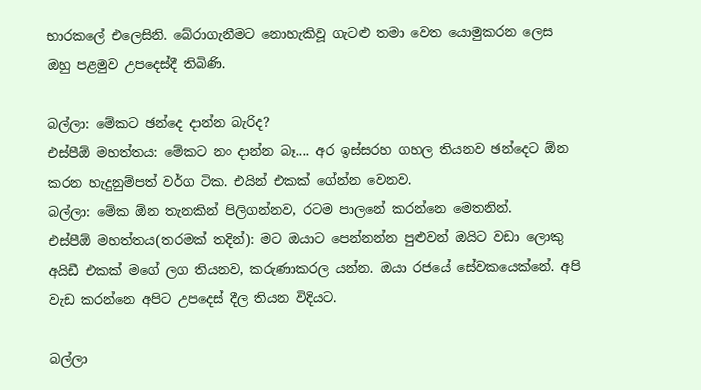භාරකලේ එලෙසිනි. බේරාගැනීමට නොහැකිවූ ගැටළු තමා වෙත යොමුකරන ලෙස ඔහු පළමුව උපදෙස්දී තිබිණි.

බල්ලා: මේකට ඡන්දෙ දාන්න බැරිද?
එස්පීඕ මහත්තය: මේකට නං දාන්න බෑ.... අර ඉස්සරහ ගහල තියනව ඡන්දෙට ඕන කරන හැදුනුම්පත් වර්ග ටික. එයින් එකක් ගේන්න වෙනව.
බල්ලා: මේක ඕන තැනකින් පිලිගන්නව, රටම පාලනේ කරන්නෙ මෙතනින්.
එස්පීඕ මහත්තය(තරමක් තදින්): මට ඔයාට පෙන්නන්න පුළුවන් ඔයිට වඩා ලොකු අයිඩී එකක් මගේ ලග තියනව, කරුණාකරල යන්න. ඔයා රජයේ සේවකයෙක්නේ. අපි වැඩ කරන්නෙ අපිට උපදෙස් දීල තියන විදියට.

බල්ලා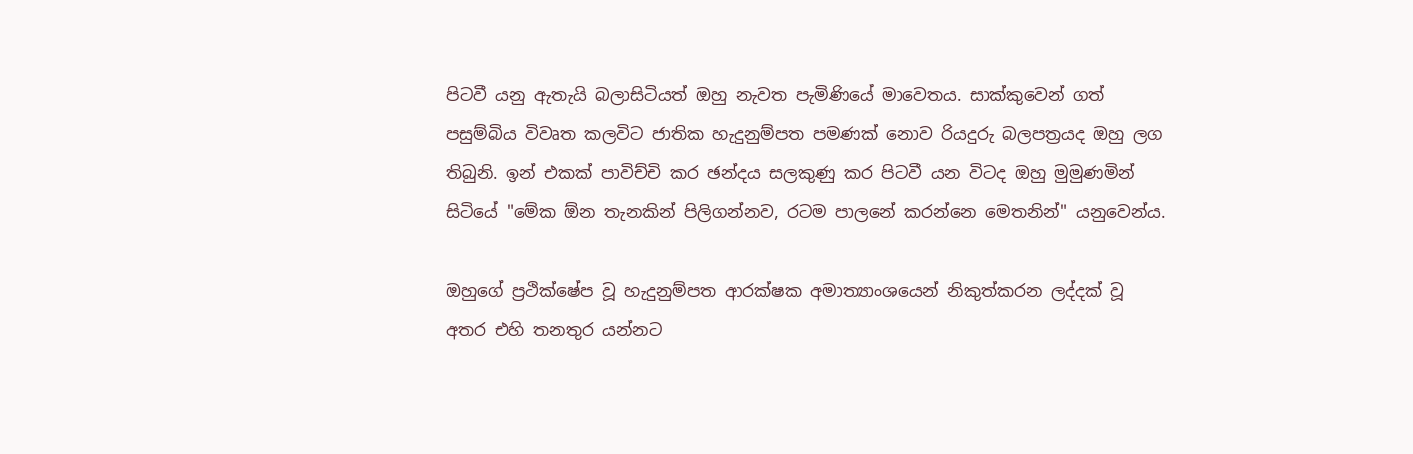පිටවී යනු ඇතැයි බලාසිටියත් ඔහු නැවත පැමිණියේ මා‍වෙතය. සාක්කුවෙන් ගත් පසුම්බි‍ය විවෘත කලවිට ජාතික හැදුනුම්පත පමණක් නොව රියදුරු බලපත්‍රයද ඔහු ලග තිබුනි. ඉන් එකක් පාවිච්චි කර ඡන්දය සලකුණු කර පිටවී යන විටද ඔහු මුමුණමින් සිටියේ "මේක ඕන තැනකින් පිලිගන්නව, රටම පාලනේ කරන්නෙ මෙතනින්" යනුවෙන්ය.

ඔහුගේ ප්‍රථික්ෂේප වූ හැදුනුම්පත ආරක්ෂක අමාත්‍යාංශයෙන් නිකුත්කරන ලද්දක් වූ අතර එහි තනතුර යන්නට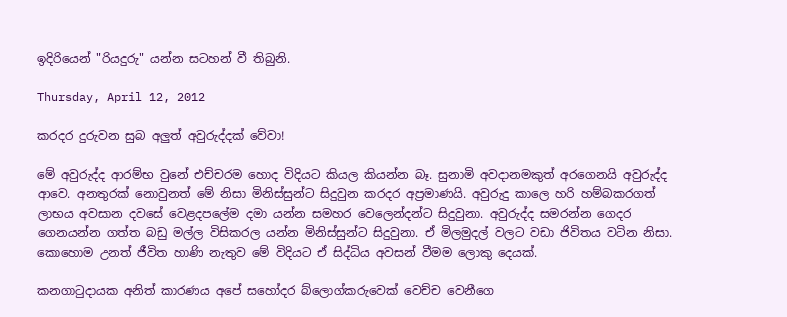ඉදිරියෙන් "රියදුරු" යන්න සටහන් වී තිබුනි.

Thursday, April 12, 2012

කරදර දුරුවන සුබ අලුත් අවුරුද්දක් වේවා!

මේ අවුරුද්ද ආරම්භ වුනේ එච්චරම හොද විදියට කියල කියන්න බෑ. සුනාමි අවදානමකුත් අරගෙනයි අවුරුද්ද ආවෙ. අනතුරක් නොවුනත් මේ නිසා මිනිස්සුන්ට සිදුවුන කරදර අප්‍රමාණයි. අවුරුදු කාලෙ හරි හම්බකරගත් ලාභය අවසාන දවසේ වෙළදපලේම දමා යන්න සමහර වෙලෙන්දන්ට සිදුවුනා. අවුරුද්ද සමරන්න ගෙදර ගෙනයන්න ගත්ත බඩු මල්ල විසිකරල යන්න මිනිස්සුන්ට සිදුවුනා. ඒ මිලමුදල් වලට වඩා ජිවිතය වටින නිසා. කොහොම උනත් ජීවිත හාණි නැතුව මේ විදියට ඒ සිද්ධිය අවසන් වීමම ලොකු දෙයක්.

කනගාටුදායක අනිත් කාරණය අපේ සහෝදර බ්ලොග්කරුවෙක් වෙච්ච වෙනීගෙ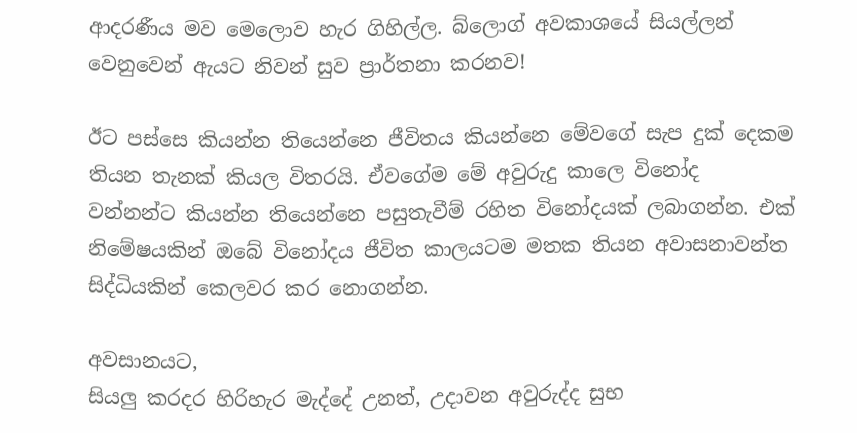ආදරණීය මව මෙලොව හැර ගිහිල්ල. බ්ලොග් අවකාශයේ සියල්ලන් වෙනුවෙන් ඇයට නිවන් සුව ප්‍රාර්තනා කරනව!

ඊට පස්සෙ කියන්න තියෙන්නෙ ජීවිතය කියන්නෙ මේවගේ සැප දුක් දෙකම තියන තැනක් කියල විතරයි. ඒවගේම මේ අවුරුදු කාලෙ විනෝද වන්නන්ට කියන්න තියෙන්නෙ පසුතැවීම් රහිත විනෝදයක් ලබාගන්න. එක් නිමේෂයකින් ඔබේ විනෝදය ජීවිත කාලයටම මතක තියන අවාසනාවන්ත සිද්ධියකින් කෙලවර කර නොගන්න.

අවසානයට,
සියලු කරදර හිරිහැර මැද්දේ උනත්, උදාවන අවුරුද්ද සුභ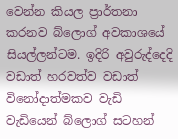වෙන්න කියල ප්‍රාර්තනා කරනව බ්ලොග් අවකාශයේ සියල්ලන්ටම. ඉදිරි අවුරුද්දෙදි වඩාත් හරවත්ව වඩාත් විනෝදාත්මකව වැඩි වැඩියෙන් බ්ලොග් සටහන්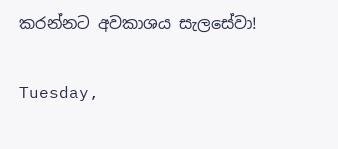කරන්නට අවකාශය සැලසේවා!

Tuesday,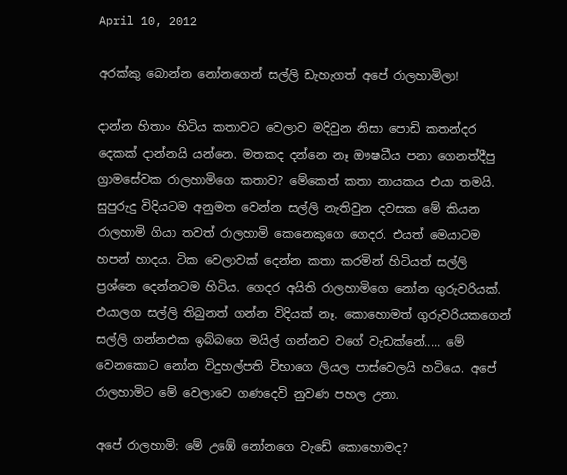April 10, 2012

අරක්කු බොන්න නෝනගෙන් සල්ලි ඩැහැගත් අපේ රාලහාමිලා!

දාන්න හිතාං හිටිය කතාවට වෙලාව මදිවුන නිසා පොඩි කතන්දර දෙකක් දාන්නයි යන්නෙ. මතකද දන්නෙ නෑ ඖෂධීය පනා ගෙනත්දීපු ග්‍රාමසේවක රාලහාමිගෙ කතාව? මේකෙත් කතා නායකය එයා තමයි. සුපුරුදු විදියටම අනුමත වෙන්න සල්ලි නැතිවුන දවසක මේ කියන රාලහාමි ගියා තවත් රාලහාමි කෙනෙකුගෙ ගෙදර. එයත් මෙයාටම හපන් හාදය. ටික වෙලාවක් දෙන්න කතා කරමින් හිටියත් සල්ලි ප්‍රශ්නෙ දෙන්නටම හිටිය. ගෙදර අයිති රාලහාමිගෙ නෝන ගුරුවරියක්. එයාලග සල්ලි තිබුනත් ගන්න විදියක් නෑ. කොහොමත් ගුරුවරියකගෙන් සල්ලි ගන්නඑක ඉබ්බගෙ මයිල් ගන්නව වගේ වැඩක්නේ..... මේ වෙනකොට නෝන විදුහල්පති විභාගෙ ලියල පාස්වෙලයි හටියෙ. අපේ රාලහාමිට මේ වෙලාවෙ ගණදෙවි නුවණ පහල උනා.

අපේ රාලහාමි: මේ උඹේ නෝනගෙ වැඩේ කොහොමද?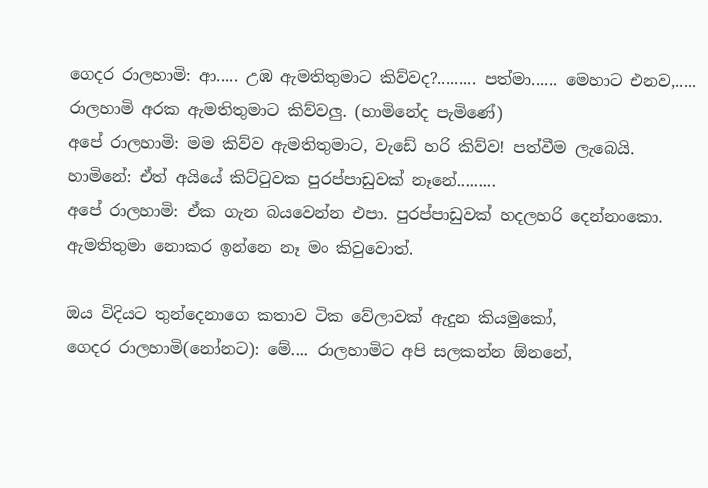ගෙදර රාලහාමි: ආ..... උඹ ඇමතිතුමාට කිව්වද?......... පත්මා...... මෙහාට එනව,..... රාලහාමි අරක ඇමතිතුමාට කිව්වලු. (හාමිනේද පැමිණේ)
අපේ රාලහාමි: මම කිව්ව ඇමතිතුමාට, වැඩේ හරි කිව්ව! පත්වීම ලැබෙයි.
හාමිනේ: ඒත් අයියේ කිට්ටුවක පුරප්පාඩුවක් නෑනේ.........
අපේ රාලහාමි: ඒක ගැන බයවෙන්න එපා. පුරප්පාඩුවක් හදලහරි දෙන්නංකො. ඇමතිතුමා නොකර ඉන්නෙ නෑ මං කිවුවොත්.

ඔය විදියට තුන්දෙනාගෙ කතාව ටික වේලාවක් ඇදුන කියමුකෝ,
ගෙදර රාලහාමි(නෝනට): මේ.... රාලහාමිට අපි සලකන්න ඕනනේ,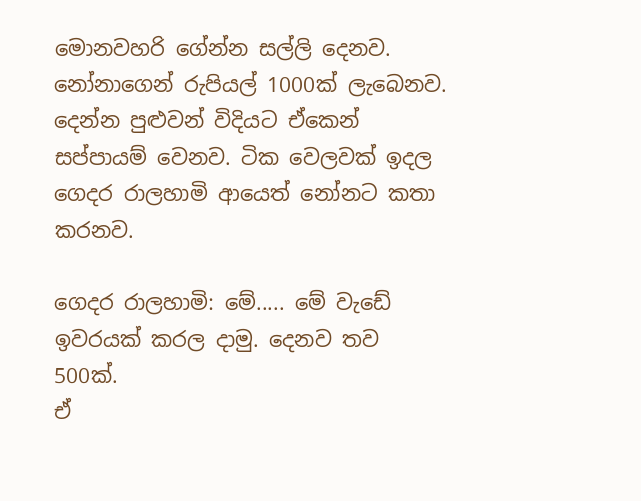මොනවහරි ගේන්න සල්ලි දෙනව.
නෝනාගෙන් රුපියල් 1000ක් ලැබෙනව. දෙන්න පුළුවන් විදියට ඒකෙන් සප්පායම් වෙනව. ටික වෙලවක් ඉදල ගෙදර රාලහාමි ආයෙත් නෝනට කතා කරනව.

ගෙදර රාලහාමි: මේ..... මේ වැඩේ ඉවරයක් කරල දාමු. දෙනව තව 500ක්.
ඒ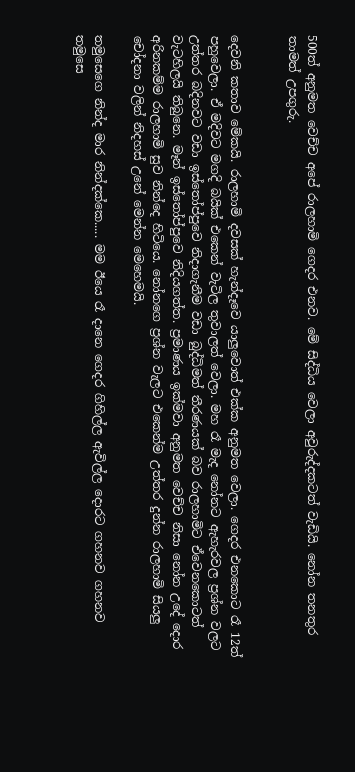500ත් අනුමත වෙච්ච අපේ රාලහාමි ගෙදර එනව. මේ සිද්ධිය වෙලා අවුරුද්දකටත් වැඩියි. නෝන තනතුර තාමත් උපගුරු.


දෙවනි කතාව මේකයි. රාලහාමි දවසක් හැන්දෑවෙ යාලුවොත් එක්ක අනුමත වෙලා. ගෙදර එනකොට රෑ 12ත් පහුවෙලා. ඒ මදිවට මගදි බයික් එකෙන් වැටිල තුවාලත් වෙලා. මහ රෑ මැද නෝනට ඇහැරවල ප්‍රශ්න වලට උත්තර බදිනවට වඩා ඉස්තෝප්පුවෙ නිදාගැනීම වඩා බුද්ධිමත් තීරණයක් බව රාලහාමිට ඒ‍වෙනකොටත් වැටහිලයි තිබුනෙ. මෑන් ඉස්තෝප්පුවෙ නිදියගත්ත. ප්‍රමාණය ඉක්මවා අනුමත වෙච්ච නිසා නෝන උදේ දොර අරිනකම්ම රාලහාමි සුව නින්දෙ හිටියෙ. නෝනගෙ ප්‍රශ්න වැලට එකෙන්ම උත්තර දුන්න රාලහාමි සියලු චෝදනා වලින් නිදහස් උනේ මෙන්න මෙහෙමයි.

තමුසෙගෙ නින්ද මාර නින්දක්කෙ..... මම ඊයෙ රෑ දානෙ ගෙදර ගිහිල්ල ඇවිල්ල දොරට ගහනව ගහනව තමුසෙ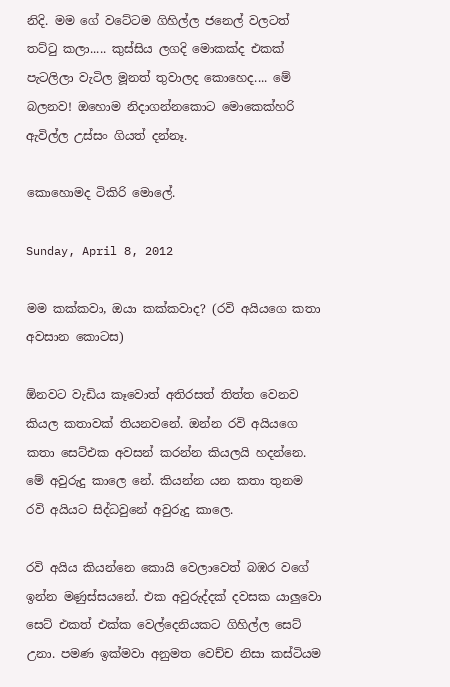නිදි. මම ගේ වටේටම ගිහිල්ල ජනෙල් වලටත් තට්ටු කලා..... කුස්සිය ලගදි මොකක්ද එකක් පැටලිලා වැටිල මූනත් තුවාලද කොහෙද.... මේ බලනව! ඔහොම නිදාගන්නකොට මොකෙක්හරි ඇවිල්ල උස්සං ගියත් දන්නෑ.

කොහොමද ටිකිරි මොලේ.

Sunday, April 8, 2012

මම කක්කවා, ඔයා කක්කවාද? (රවි අයියගෙ කතා අවසාන කොටස)

ඕනවට වැඩිය කෑවොත් අතිරසත් තිත්ත වෙනව කියල කතාවක් තියනවනේ. ඔන්න රවි අයියගෙ කතා සෙට්එක අවසන් කරන්න කියලයි හදන්නෙ. මේ අවුරුදු කාලෙ නේ. කියන්න යන කතා තුනම රවි අයියට සිද්ධවුනේ අවුරුදු කාලෙ.

රවි අයිය කියන්නෙ කොයි වෙලාවෙත් බඹර වගේ ඉන්න මණුස්සයනේ. එක අවුරුද්දක් දවසක යාලුවො සෙට් එකත් එක්ක වෙල්දෙනියකට ගිහිල්ල සෙට් උනා. පමණ ඉක්මවා අනුමත වෙච්ච නිසා කස්ටියම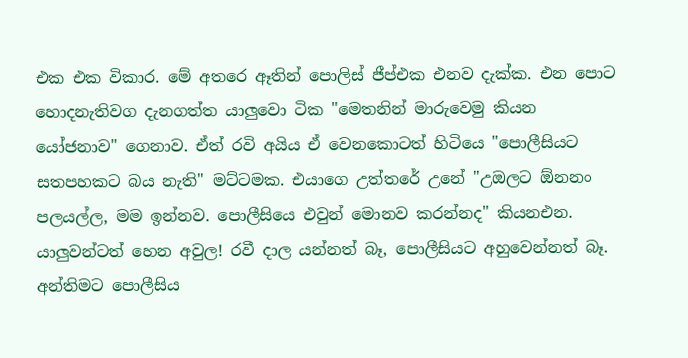එක එක විකාර. මේ අතරෙ ඈතින් පොලිස් ජීප්එක එනව දැක්ක. එන පොට හොදනැතිවග දැනගත්ත යාලුවො ටික "මෙතනින් මාරුවෙමු කියන යෝජනාව" ගෙනාව. ඒත් රවි අයිය ඒ වෙනකොටත් හිටියෙ "පොලීසියට සතපහකට බය නැති" මට්ටමක. එයාගෙ උත්තරේ උනේ "උඔලට ඕනනං පලයල්ල, මම ඉන්නව. පොලීසියෙ එවුන් මොනව කරන්නද" කියනඑන. යාලුවන්ටත් හෙන අවුල! රවී දාල යන්නත් බෑ, පොලීසියට අහුවෙන්නත් බෑ. අන්තිමට පොලීසිය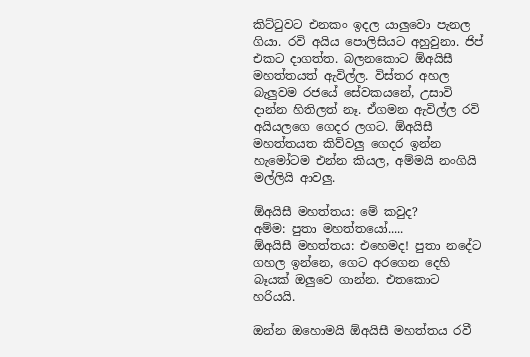කිට්ටුවට එනකං ඉදල යාලුවො පැනල ගියා. රවි අයිය පොලිසියට අහුවුනා. ජිප් එකට දාගත්ත. බලනකොට ඕඅයිසී මහත්තයත් ඇවිල්ල. විස්තර අහල බැලුවම රජයේ සේවකයනේ, උසාවි දාන්න හිතිලත් නෑ. ඒගමන ඇවිල්ල රවි අයියලගෙ ගෙදර ලගට. ඕඅයිසී මහත්තයත කිව්වලු ගෙදර ඉන්න හැමෝටම එන්න කියල, අම්මයි නංගියි මල්ලියි ආවලු.

ඕඅයිසී මහත්තය: මේ කවුද?
අම්ම: පුතා මහත්තයෝ.....
ඕඅයිසී මහත්තය: එහෙමද! පුතා නදේට ගහල ඉන්නෙ, ගෙට අරගෙන දෙහි බෑයක් ඔලුවෙ ගාන්න. එතකොට හරියයි.

ඔන්න ඔහොමයි ඕඅයිසී මහත්තය රවී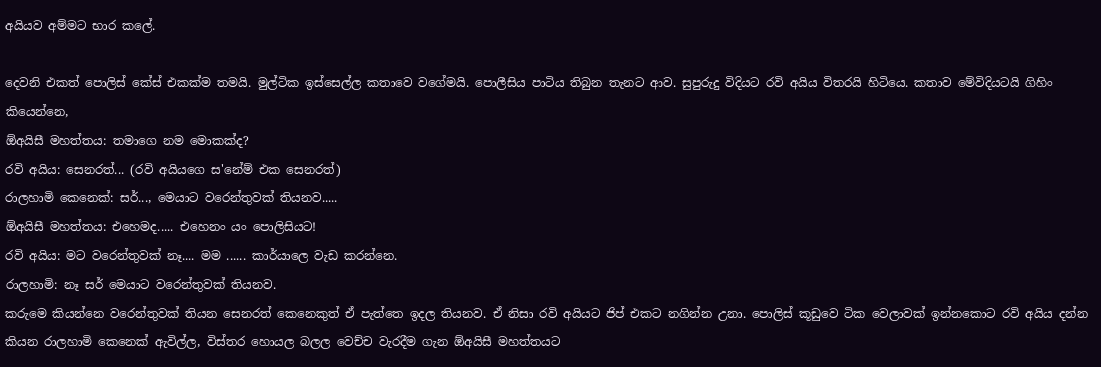අයියව අම්මට භාර කලේ.

දෙවනි එකත් පොලිස් කේස් එකක්ම තමයි. මුල්ටික ඉස්සෙල්ල කතාවෙ වගේමයි. පොලීසිය පාටිය තිබුන තැනට ආව. සුපුරුදු විදියට රවි අයිය විතරයි හිටියෙ. කතාව මේවිදියටයි ගිහිං කියෙන්නෙ,
ඕඅයිසී මහත්තය: තමාගෙ නම මොකක්ද?
රවි අයිය: සෙනරත්... (රවි අයියගෙ ස'නේම් එක සෙනරත්)
රාලහාමි කෙනෙක්: සර්..., මෙයාට වරෙන්තුවක් තියනව.....
ඕඅයිසී මහත්තය: එහෙමද..... එහෙනං යං පොලිසියට!
රවි අයිය: මට වරෙන්තුවක් නෑ.... මම ...... කාර්යාලෙ වැඩ කරන්නෙ.
රාලහාමි: නෑ සර් මෙයාට වරෙන්තුවක් තියනව.
කරුමෙ කියන්නෙ වරෙන්තුවක් තියන සෙනරත් කෙනෙකුත් ඒ පැත්තෙ ඉදල තියනව. ඒ නිසා රවි අයියට ජිප් එකට නගින්න උනා. පොලිස් කූඩුවෙ ටික වෙලාවක් ඉන්නකොට රවි අයිය දන්න කියන රාලහාමි කෙනෙක් ඇවිල්ල, විස්තර හොයල බලල වෙච්ච වැරදීම ගැන ඕඅයිසී මහත්තයට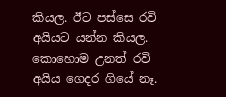කියල. ඊට පස්සෙ රවි අයියට යන්න කියල. කොහොම උනත් රවි අයිය ගෙදර ගියේ නෑ.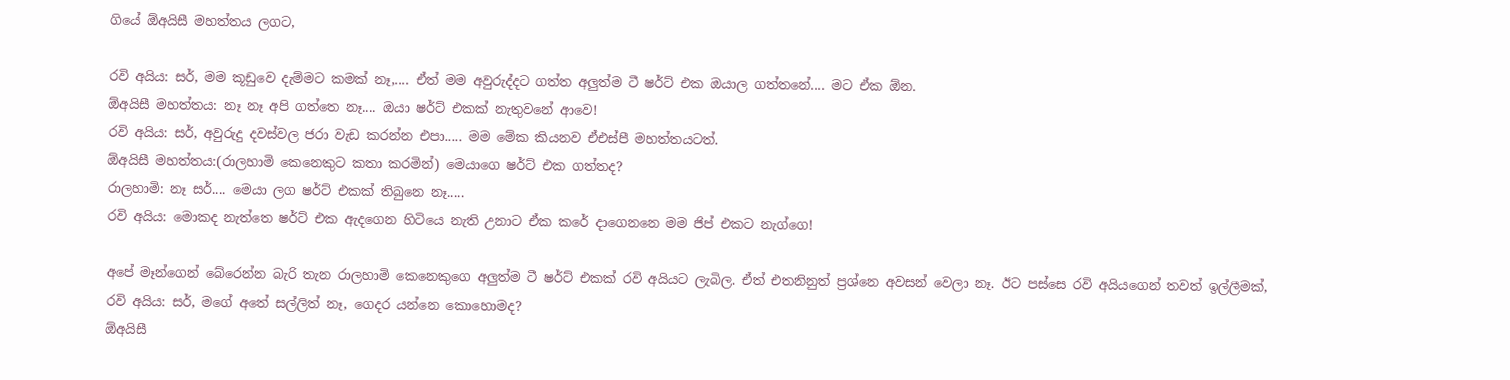ගියේ ඕඅයිසී මහත්තය ලගට,

රවි අයිය: සර්, මම කූඩුවෙ දැම්මට කමක් නෑ,.... ඒත් මම අවුරුද්දට ගත්ත අලුත්ම ටී ෂර්ට් එක ඔයාල ගත්තනේ.... මට ඒක ඕන.
ඕඅයිසී මහත්තය: නෑ නෑ අපි ගත්තෙ නෑ.... ඔයා ෂර්ට් එකක් නැතුවනේ ආවෙ!
රවි අයිය: සර්, අවුරුදු දවස්වල ජරා වැඩ කරන්න එපා..... මම මේක කියනව ඒඑස්පී මහත්තයටත්.
ඕඅයිසී මහත්තය:(රාලහාමි කෙනෙකුට කතා කරමින්) මෙයාගෙ ෂර්ට් එක ගත්තද?
රාලහාමි: නෑ සර්.... මෙයා ලග ෂර්ට් එකක් තිබුනෙ නෑ.....
රවි අයිය: මොකද නැත්තෙ ෂර්ට් එක ඇදගෙන හිටියෙ නැති උනාට ඒක කරේ දාගෙනනෙ මම ජිප් එකට නැග්ගෙ!

අපේ මෑන්ගෙන් බේරෙන්න බැරි තැන රාලහාමි කෙනෙකුගෙ අලුත්ම ටී ෂර්ට් එකක් රවි අයියට ලැබිල. ඒත් එතනිනුත් ප්‍රශ්නෙ අවසන් වෙලා නෑ. ඊට පස්සෙ රවි අයියගෙන් තවත් ඉල්ලීමක්,
රවි අයිය: සර්, මගේ අතේ සල්ලිත් නෑ, ගෙදර යන්නෙ කොහොමද?
ඕඅයිසී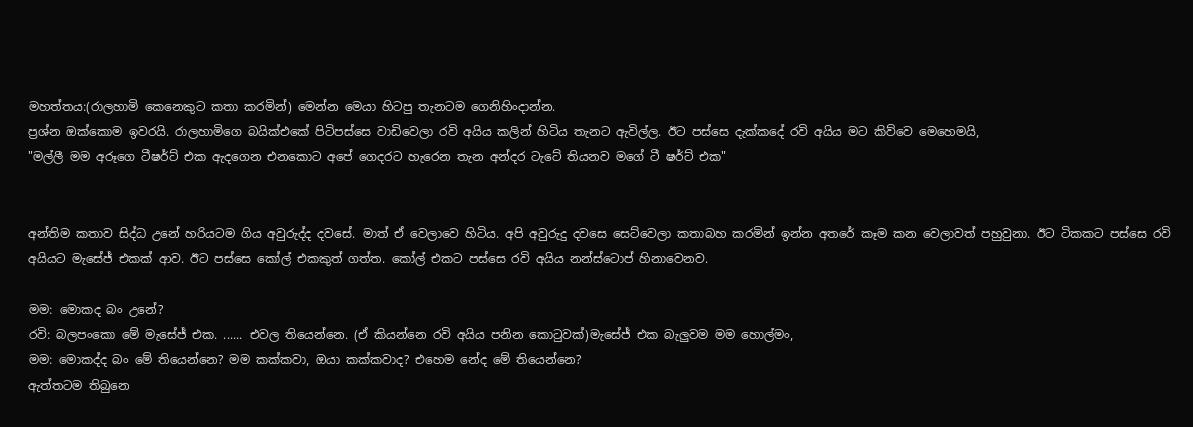මහත්තය:(රාලහාමි කෙනෙකුට කතා කරමින්) මෙන්න මෙයා හිටපු තැනටම ගෙනිහිංදාන්න.
ප්‍රශ්න ඔක්කොම ඉවරයි. රාලහාමිගෙ බයික්එකේ පිටිපස්සෙ වාඩිවෙලා රවි අයිය කලින් හිටිය තැනට ඇවිල්ල. ඊට පස්සෙ දැක්කදේ රවි අයිය මට කිව්වෙ මෙහෙමයි,
"මල්ලී මම අරූගෙ ටීෂර්ට් එක ඇදගෙන එනකොට අපේ ගෙදරට හැරෙන තැන අන්දර ටැටේ තියනව මගේ ටී ෂර්ට් එක"


අන්තිම කතාව සිද්ධ උනේ හරියටම ගිය අවුරුද්ද දවසේ. මාත් ඒ වෙලාවෙ හිටිය. අපි අවුරුදු දවසෙ සෙට්වෙලා කතාබහ කරමින් ඉන්න අතරේ කෑම කන වෙලාවත් පහුවුනා. ඊට ටිකකට පස්සෙ රවි අයියට මැසේජ් එකක් ආව. ඊට පස්සෙ කෝල් එකකුත් ගත්ත. කෝල් එකට පස්සෙ රවි අයිය නන්ස්ටොප් හිනාවෙනව.

මම: මොකද බං උනේ?
රවි: බලපංකො මේ මැසේජ් එක. ...... එවල තියෙන්නෙ. (ඒ කියන්නෙ රවි අයිය පනින කොටුවක්)මැසේජ් එක බැලුවම මම හොල්මං,
මම: මොකද්ද බං මේ තියෙන්නෙ? මම කක්කවා, ඔයා කක්කවාද? එහෙම නේද මේ තියෙන්නෙ?
ඇත්තටම තිබුනෙ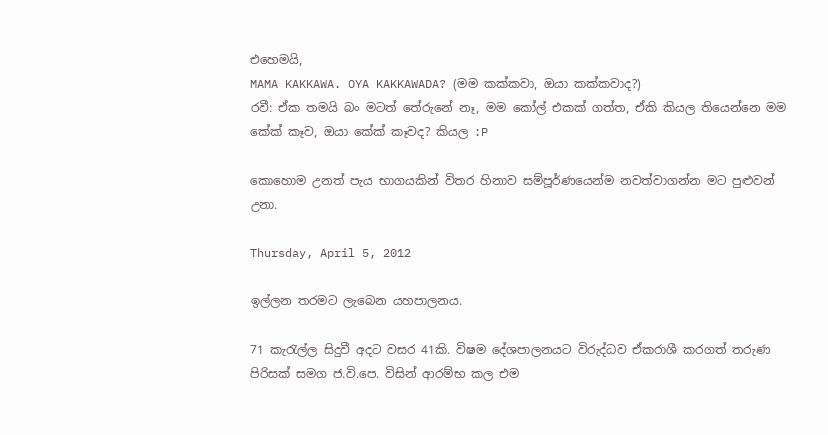එහෙමයි,
MAMA KAKKAWA. OYA KAKKAWADA? (මම කක්කවා, ඔයා කක්කවාද?)
රවී: ඒක තමයි බං මටත් තේරුනේ නෑ, මම කෝල් එකක් ගත්ත, ඒකි කියල තියෙන්නෙ මම කේක් කෑව, ඔයා කේක් කෑවද? කියල :P

කොහොම උනත් පැය භාගයකින් විතර හිනාව සම්පූර්ණයෙන්ම නවත්වාගන්න මට පුළුවන් උනා.

Thursday, April 5, 2012

ඉල්ලන තරමට ලැබෙන යහපාලනය.

71 කැරැල්ල සිදුවී අදට වසර 41කි. විෂම දේශපාලනයට විරුද්ධව ඒකරාශී කරගත් තරුණ පිරිසක් සමග ජ.වි.පෙ. විසින් ආරම්භ කල එම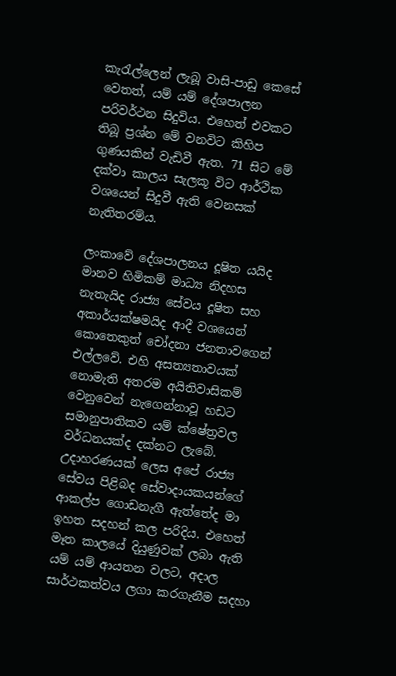කැරැල්ලෙන් ලැබූ වාසි-පාඩු කෙසේ වෙතත්, යම් යම් දේශපාලන පරිවර්ථන සිදුවිය. එහෙත් එවකට තිබූ ප්‍රශ්න මේ වනවිට කිහිප ගුණයකින් වැඩිවී ඇත. 71 සිට මේ දක්වා කාලය සැලකූ විට ආර්ථික වශයෙන් සිදුවී ඇති වෙනසක් නැතිතරම්ය.

ලංකාවේ දේශපාලනය දූෂිත යයිද මානව හිමිකම් මාධ්‍ය නිදහස නැතැයිද රාජ්‍ය සේවය දූෂිත සහ අකාර්යක්ෂමයිද ආදී වශයෙන් කොතෙකුත් චෝදනා ජනතාවගෙන් එල්ලවේ. එහි අසත්‍යතාවයක් නොමැති අතරම අයිතිවාසිකම් වෙනුවෙන් නැගෙන්නාවූ හඩට සමානුපාතිකව යම් ක්ෂේත්‍රවල වර්ධනයක්ද දක්නට ලැබේ. උදාහරණයක් ලෙස අපේ රාජ්‍ය සේවය පිළිබද සේවාදායකයන්ගේ ආකල්ප ගොඩනැගී ඇත්තේද මා ඉහත සදහන් කල පරිදිය. එහෙත් මෑත කාලයේ දියුණුවක් ලබා ඇති යම් යම් ආයතන වලට, අදාල සාර්ථකත්වය ලගා කරගැනීම සදහා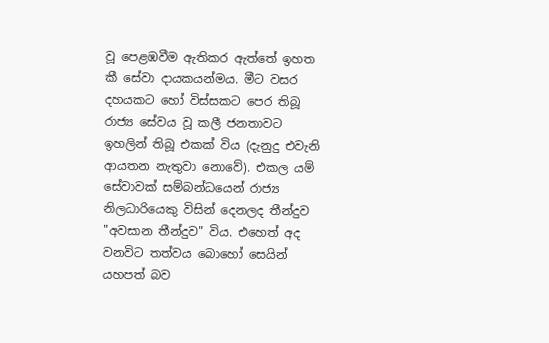වූ පෙළඹවීම ඇතිකර ඇත්තේ ඉහත කී සේවා දායකයන්මය. මීට වසර දහයකට හෝ විස්සකට පෙර තිබූ රාජ්‍ය සේවය වූ කලී ජනතාවට ඉහලින් තිබූ එකක් විය (දැනුදු එවැනි ආයතන නැතුවා නොවේ). එකල යම් සේවාවක් සම්බන්ධයෙන් රාජ්‍ය නිලධාරියෙකු විසින් දෙනලද තීන්දුව "අවසාන තීන්දුව" විය. එහෙත් අද වනවිට තත්වය බොහෝ සෙයින් යහපත් බව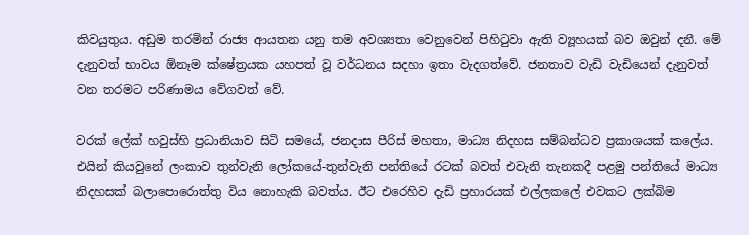කිවයුතුය. අඩුම තරමින් රාජ්‍ය ආයතන යනු තම අවශ්‍යතා වෙනුවෙන් පිහිටුවා ඇති ව්‍යූහයක් බව ඔවුන් දනී. මේ දැනුවත් භාවය ඕනෑම ක්ෂේත්‍රයක යහපත් වූ වර්ධනය සදහා ඉතා වැදගත්වේ. ජනතාව වැඩි වැඩියෙන් දැනුවත් වන තරමට පරිණාමය වේගවත් වේ.

වරක් ලේක් හවුස්හි ප්‍රධානියාව සිටි සමයේ, ජනදාස පීරිස් මහතා, මාධ්‍ය නිදහස සම්බන්ධව ප්‍රකාශයක් කලේය. එයින් කියවුනේ ලංකාව තුන්වැනි ලෝකයේ-තුන්වැනි පන්තියේ රටක් බවත් එවැනි තැනකදී පළමු පන්තියේ මාධ්‍ය නිදහසක් බලාපොරොත්තු විය නොහැකි බවත්ය. ඊට එරෙහිව දැඩි ප්‍රහාරයක් එල්ලකලේ එවකට ලක්බිම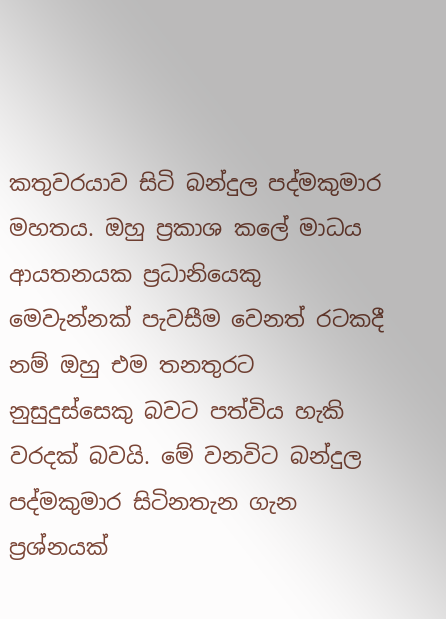කතුවරයාව සිටි බන්දුල පද්මකුමාර මහතය. ඔහු ප්‍රකාශ කලේ මාධය ආයතනයක ප්‍රධානියෙකු මෙවැන්නක් පැවසීම වෙනත් රටකදී නම් ඔහු එම තනතුරට නුසුදුස්සෙකු බවට පත්විය හැකි වරදක් බවයි. මේ වනවිට බන්දුල පද්මකුමාර සිටිනතැන ගැන ප්‍රශ්නයක්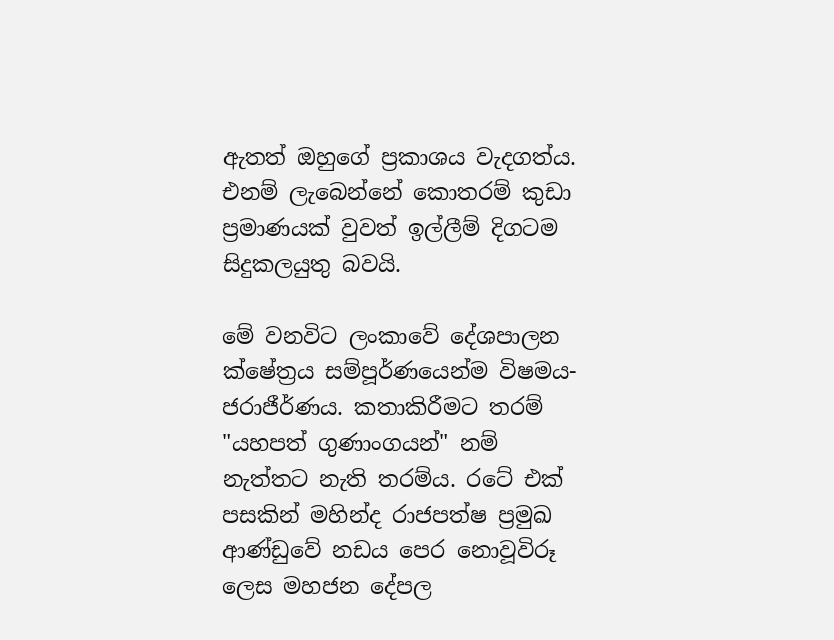ඇතත් ඔහුගේ ප්‍රකාශය වැදගත්ය. එනම් ලැබෙන්නේ කොතරම් කුඩා ප්‍රමාණයක් වුවත් ඉල්ලීම් දිගටම සිදුකලයුතු බවයි.

මේ වනවිට ලංකාවේ දේශපාලන ක්ෂේත්‍රය සම්පූර්ණයෙන්ම විෂමය-ජරාජීර්ණය. කතාකිරීමට තරම් "යහපත් ගුණාංගයන්" නම් නැත්තට නැති තරම්ය. රටේ එක් පසකින් මහින්ද රාජපත්ෂ ප්‍රමුඛ ආණ්ඩුවේ නඩය පෙර නොවූවිරූ ලෙස මහජන දේපල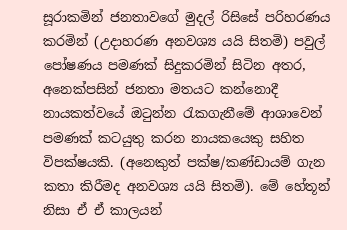සූරාකමින් ජනතාවගේ මුදල් රිසිසේ පරිහරණය කරමින් (උදාහරණ අනවශ්‍ය යයි සිතමි) පවුල් පෝෂණය පමණක් සිදුකරමින් සිටින අතර, අනෙක්පසින් ජනතා මතයට කන්නොදී නායකත්වයේ ඔටුන්න රැකගැනීමේ ආශාවෙන් පමණක් කටයුතු කරන නායකයෙකු සහිත විපක්ෂයකි. (අනෙකුත් පක්ෂ/කණ්ඩායම් ගැන කතා කිරීමද අනවශ්‍ය යයි සිතමි). මේ හේතූන් නිසා ඒ ඒ කාලයන්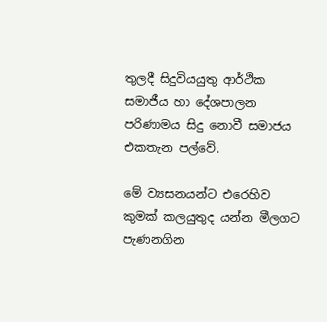තුලදී සිදුවියයුතු ආර්ථික සමාජීය හා දේශපාලන පරිණාමය සිදු නොවී සමාජය එකතැන පල්වේ.

මේ ව්‍යසනයන්ට එරෙහිව කුමක් කලයුතුද යන්න මීලගට පැණනගින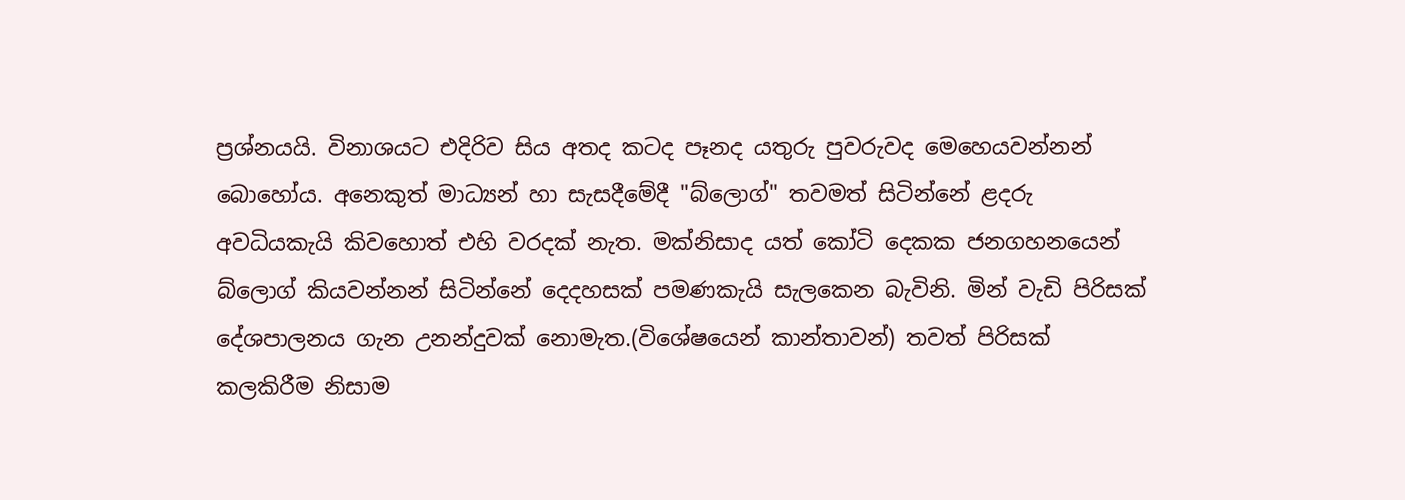ප්‍රශ්නයයි. විනාශයට එදිරිව සිය අතද කටද පෑනද යතුරු පුවරුවද මෙහෙයවන්නන් බොහෝය. අනෙකුත් මාධ්‍යන් හා සැසදීමේදී "බ්ලොග්" තවමත් සිටින්නේ ළදරු අවධියකැයි කිවහොත් එහි වරදක් නැත. මක්නිසාද යත් කෝටි දෙකක ජනගහනයෙන් බ්ලොග් කියවන්නන් සිටින්නේ දෙදහසක් පමණකැයි සැලකෙන බැවිනි. මින් වැඩි පිරිසක් දේශපාලනය ගැන උනන්දුවක් නොමැත.(විශේෂයෙන් කාන්තාවන්) තවත් පිරිසක් කලකිරීම නිසාම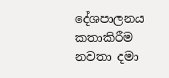දේශපාලනය කතාකිරීම නවතා දමා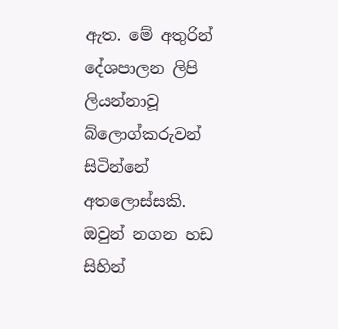ඇත. මේ අතුරින් දේශපාලන ලිපි ලියන්නාවූ බ්ලොග්කරුවන් සිටින්නේ අතලොස්සකි. ඔවුන් නගන හඩ සිහින්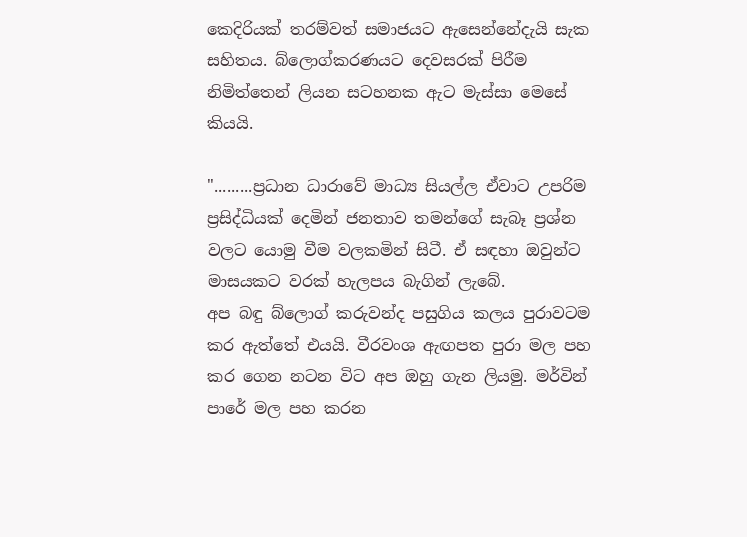කෙදිරියක් තරම්වත් සමාජයට ඇසෙන්නේදැයි සැක සහිතය. බ්ලොග්කරණයට දෙවසරක් පිරීම නිමිත්තෙන් ලියන සටහනක ඇට මැස්සා මෙසේ කියයි.

".........ප්‍රධාන ධාරාවේ මාධ්‍ය සියල්ල ඒවාට උපරිම ප්‍රසිද්ධියක් දෙමින් ජනතාව තමන්ගේ සැබෑ ප්‍රශ්න වලට යොමු වීම වලකමින් සිටී. ඒ සඳහා ඔවුන්ට මාසයකට වරක් හැලපය බැගින් ලැබේ.
අප බඳු බ්ලොග් කරුවන්ද පසුගිය කලය පුරාවටම කර ඇත්තේ එයයි. වීරවංශ ඇඟපත පුරා මල පහ කර ගෙන නටන විට අප ඔහු ගැන ලියමු. මර්වින් පාරේ මල පහ කරන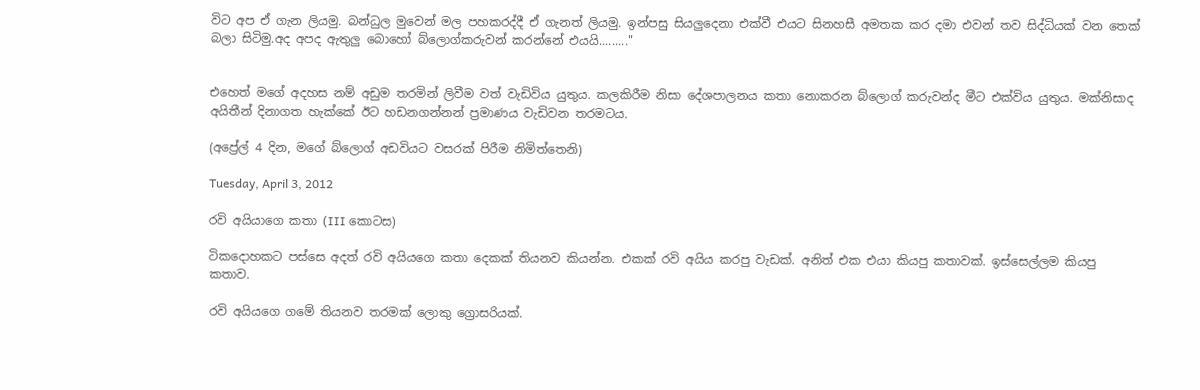විට අප ඒ ගැන ලියමු. බන්ධුල මුවෙන් මල පහකරද්දී ඒ ගැනත් ලියමු. ඉන්පසු සියලුදෙනා එක්වී එයට සිනහසී අමතක කර දමා එවන් තව සිද්ධියක් වන තෙක් බලා සිටිමු.අද අපද ඇතුලු බොහෝ බ්ලොග්කරුවන් කරන්නේ එයයි........."


එහෙත් මගේ අදහස නම් අඩුම තරමින් ලිවීම වත් වැඩිවිය යුතුය. කලකිරීම නිසා දේශපාලනය කතා නොකරන බ්ලොග් කරුවන්ද මීට එක්විය යුතුය. මක්නිසාද අයිතීන් දිනාගත හැක්කේ ඊට හඩනගන්නන් ප්‍රමාණය වැඩිවන තරමටය.

(අප්‍රේල් 4 දින, මගේ බ්ලොග් අඩවියට වසරක් පිරීම නිමිත්තෙනි)

Tuesday, April 3, 2012

රවි අයියාගෙ කතා (III කොටස)

ටිකදොහකට පස්සෙ අදත් රවි අයියගෙ කතා දෙකක් තියනව කියන්න. එකක් රවි අයිය කරපු වැඩක්. අනිත් එක එයා කියපු කතාවක්. ඉස්සෙල්ලම කියපු කතාව.

රවි අයියගෙ ගමේ තියනව තරමක් ලොකු ග්‍රොසරියක්.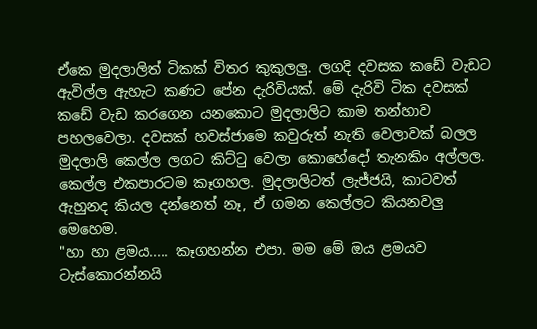ඒකෙ මුදලාලිත් ටිකක් විතර කුකුලලු. ලගදි දවසක කඩේ වැඩට ඇවිල්ල ඇහැට කණට පේන දැරිවියක්. මේ දැරිවි ටික දවසක් කඩේ වැඩ කරගෙන යනකොට මුදලාලිට කාම තන්හාව පහලවෙලා. දවසක් හවස්ජාමෙ කවුරුත් නැති වෙලාවක් බලල මුදලාලි කෙල්ල ලගට කිට්ටු වෙලා කොහේදෝ තැනකිං අල්ලල. කෙල්ල එකපාරටම කෑගහල. මුදලාලිටත් ලැජ්ජයි, කාටවත් ඇහුනද කියල දන්නෙත් නෑ, ඒ ගමන කෙල්ලට කියනවලු මෙහෙම.
"හා හා ළමය..... කෑගහන්න එපා. මම මේ ඔය ළමයව ටැස්කොරන්නයි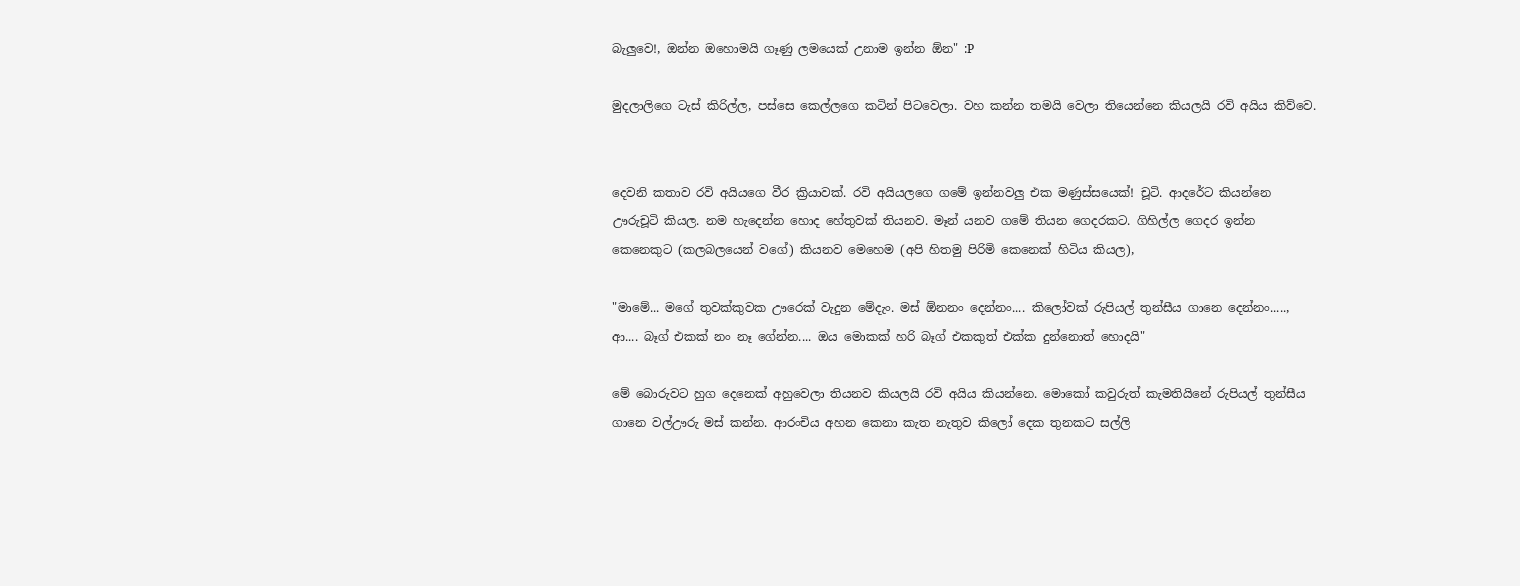බැලුවෙ!, ඔන්න ‍ඔහොමයි ගෑණු ලමයෙක් උනාම ඉන්න ඕන" :P

මුදලාලිගෙ ටැස් කිරිල්ල, පස්සෙ කෙල්ලගෙ කටින් පිටවෙලා. වහ කන්න තමයි වෙලා තියෙන්නෙ කියලයි රවි අයිය කිව්වෙ.


දෙවනි කතාව රවි අයියගෙ වීර ක්‍රියාවක්. රවි අයියලගෙ ගමේ ඉන්නවලු එක මණුස්සයෙක්! චූටි. ආදරේට කියන්නෙ ඌරුචූටි කියල. නම හැදෙන්න හොද හේතුවක් තියනව. මෑන් යනව ගමේ තියන ගෙදරකට. ගිහිල්ල ගෙදර ඉන්න කෙනෙකුට (කලබලයෙන් වගේ) කියනව මෙහෙම (අපි හිතමු පිරිමි කෙනෙක් හිටිය කියල),

"මාමේ... මගේ තුවක්කුවක ඌරෙක් වැදුන මේදැං. මස් ඕනනං දෙන්නං.... කිලෝවක් රුපියල් තුන්සීය ගානෙ දෙන්නං....., ආ.... බෑග් එකක් නං නෑ ගේන්න.... ඔය මොකක් හරි බෑග් එකකුත් එක්ක දුන්නොත් හොදයි"

මේ බොරුවට හුග දෙනෙක් අහුවෙලා තියනව කියලයි රවි අයිය කියන්නෙ. මොකෝ කවුරුත් කැමතියිනේ රුපියල් තුන්සීය ගානෙ වල්ඌරු මස් කන්න. ආරංචිය අහන කෙනා කැත නැතුව කිලෝ දෙක තුනකට සල්ලි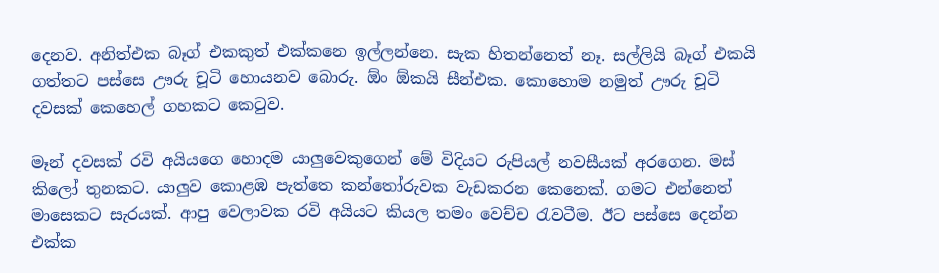දෙනව. අනිත්එක බෑග් එකකුත් එක්කනෙ ඉල්ලන්නෙ. සැක හිතන්නෙත් නෑ. සල්ලියි බෑග් එකයි ගත්තට පස්සෙ ඌරු චූටි හොයනව බොරු. ඕං ඕකයි සීන්එක. කොහොම නමුත් ඌරු චූටි දවසක් කෙහෙල් ගහකට කෙටුව.

මෑන් දවසක් රවි අයියගෙ හොදම යාලුවෙකුගෙන් මේ විදියට රුපියල් නවසීයක් අරගෙන. මස් කිලෝ තුනකට. යාලුව කොළඹ පැත්තෙ කන්තෝරුවක වැඩකරන කෙනෙක්. ගමට එන්නෙත් මාසෙකට සැරයක්. ආපු වෙලාවක රවි අයියට කියල තමං වෙච්ච රැවටීම. ඊට පස්සෙ දෙන්න එක්ක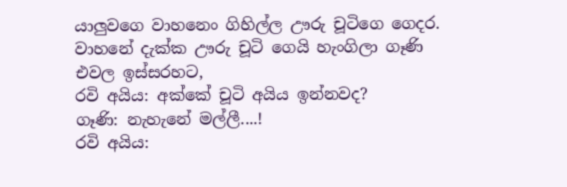යාලුවගෙ වාහනෙං ගිහිල්ල ඌරු චූටිගෙ ගෙදර. වාහනේ දැක්ක ඌරු චූටි ගෙයි හැංගිලා ගෑණි එවල ඉස්සරහට,
රවි අයිය: අක්කේ චූටි අයිය ඉන්නවද?
ගෑණි: නැහැනේ මල්ලී....!
රවි අයිය: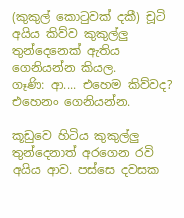(කුකුල් කොටුවක් දකී) චූටි අයිය කිව්ව කුකුල්ලු තුන්දෙනෙක් ඇතිය ගෙනියන්න කියල.
ගෑණි: ආ.... එහෙම කිව්වද? එහෙනං ගෙනියන්න.

කූඩුවෙ හිටිය කුකුල්ලු තුන්දෙනාත් අරගෙන රවි අයිය ආව. පස්සෙ දවසක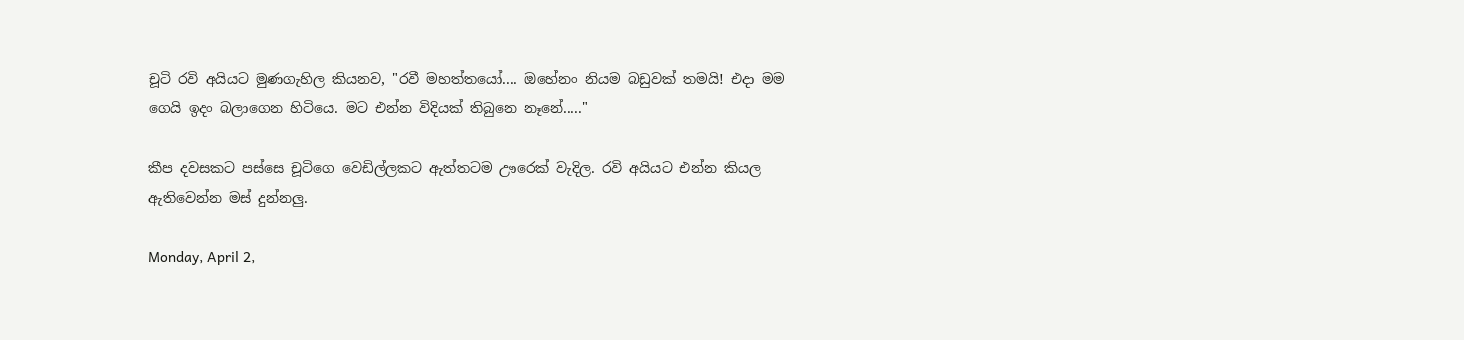චූටි රවි අයියට මුණගැහිල කියනව, "රවී මහත්තයෝ.... ඔහේනං නියම බඩුවක් තමයි! එදා මම ගෙයි ඉදං බලාගෙන හිටියෙ. මට එන්න විදියක් තිබුනෙ නෑනේ....."

කීප දවසකට පස්සෙ චූටිගෙ වෙඩිල්ලකට ඇත්තටම ඌරෙක් වැදිල. රවි අයියට එන්න කියල ඇතිවෙන්න මස් දුන්නලු.

Monday, April 2,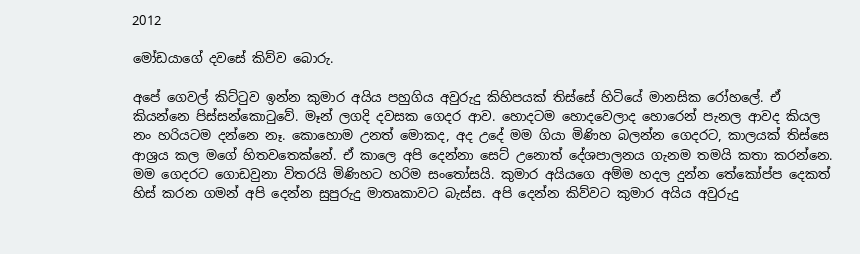2012

මෝඩයාගේ දවසේ කිව්ව බොරු.

අපේ ගෙවල් කිට්ටුව ඉන්න කුමාර අයිය පහුගිය අවුරුදු කිහිපයක් තිස්සේ හිටියේ මානසික රෝහලේ. ඒ කියන්නෙ පිස්සන්කොටුවේ. මෑන් ලගදි දවසක ගෙදර ආව. හොදටම හොදවෙලාද හොරෙන් පැනල ආවද කියල නං හරියටම දන්නෙ නෑ. කොහොම උනත් මොකද, අද උදේ මම ගියා මිණිහ බලන්න ගෙදරට, කාලයක් තිස්සෙ ආශ්‍රය කල මගේ හිතවතෙක්නේ. ඒ කාලෙ අපි දෙන්නා සෙට් උනොත් දේශපාලනය ගැනම තමයි කතා කරන්නෙ. මම ගෙදරට ගොඩවුනා විතරයි මිණිහට හරිම සංතෝසයි. කුමාර අයියගෙ අම්ම හදල දුන්න තේකෝප්ප දෙකත් හිස් කරන ගමන් අපි දෙන්න සුපුරුදු මාතෘකාවට බැස්ස. අපි දෙන්න කිව්වට කුමාර අයිය අවුරුදු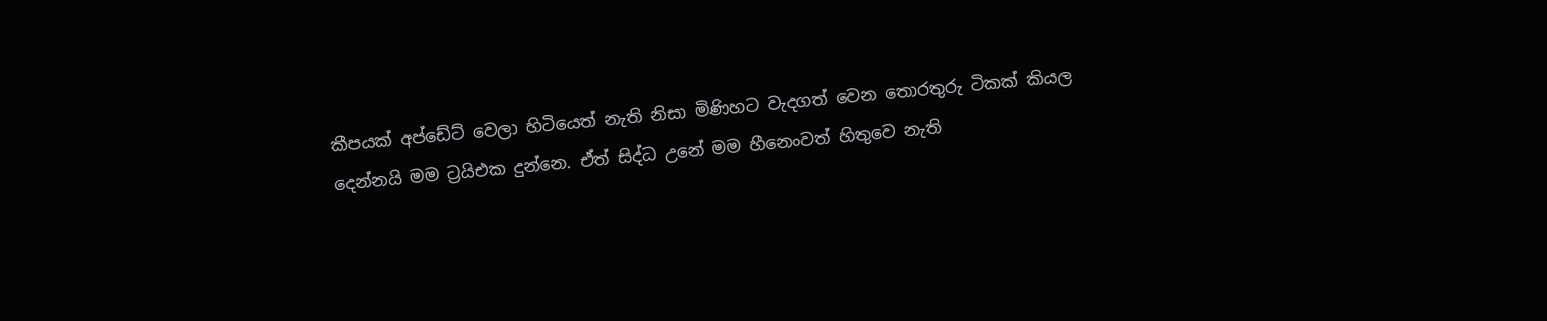කීපයක් අප්ඩේට් වෙලා හිටියෙත් නැති නිසා මිණිහට වැදගත් වෙන තොරතුරු ටිකක් කියල දෙන්නයි මම ට්‍රයිඑක දුන්නෙ. ඒත් සිද්ධ උනේ මම හීනෙංවත් හිතුවෙ නැති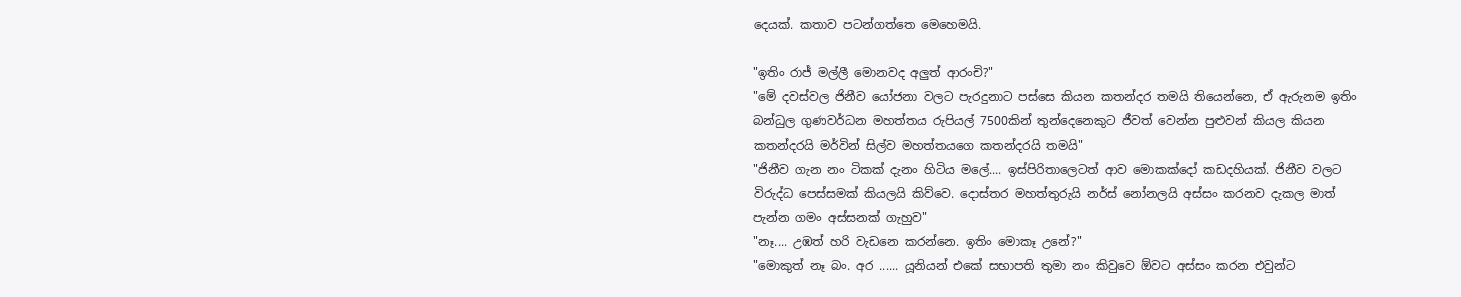දෙයක්. කතාව පටන්ගත්තෙ මෙහෙමයි.

"ඉතිං රාජ් මල්ලී මොනවද අලුත් ආරංචි?"
"මේ දවස්වල ජිනීව යෝජනා වලට පැරදුනාට පස්සෙ කියන කතන්දර තමයි තියෙන්නෙ, ඒ ඇරුනම ඉතිං බන්ධුල ගුණවර්ධන මහත්තය රුපියල් 7500කින් තුන්දෙනෙකුට ජීවත් වෙන්න පුළුවන් කියල කියන කතන්දරයි මර්වින් සිල්ව මහත්තයගෙ කතන්දරයි තමයි"
"ජිනීව ගැන නං ටිකක් දැනං හිටිය මලේ.... ඉස්පිරිතාලෙටත් ආව මොකක්දෝ කඩදහියක්. ජිනීව වලට විරුද්ධ පෙස්සමක් කියලයි කිව්වෙ. දොස්තර මහත්තුරුයි නර්ස් නෝනලයි අස්සං කරනව දැකල මාත් පැන්න ගමං අස්සනක් ගැහුව"
"නෑ.... උඹත් හරි වැඩනෙ කරන්නෙ. ඉතිං මොකෑ උනේ?"
"මොකුත් නෑ බං. අර ...... යූනියන් එකේ සභාපති තුමා නං කිවුවෙ ඕවට අස්සං කරන එවුන්ට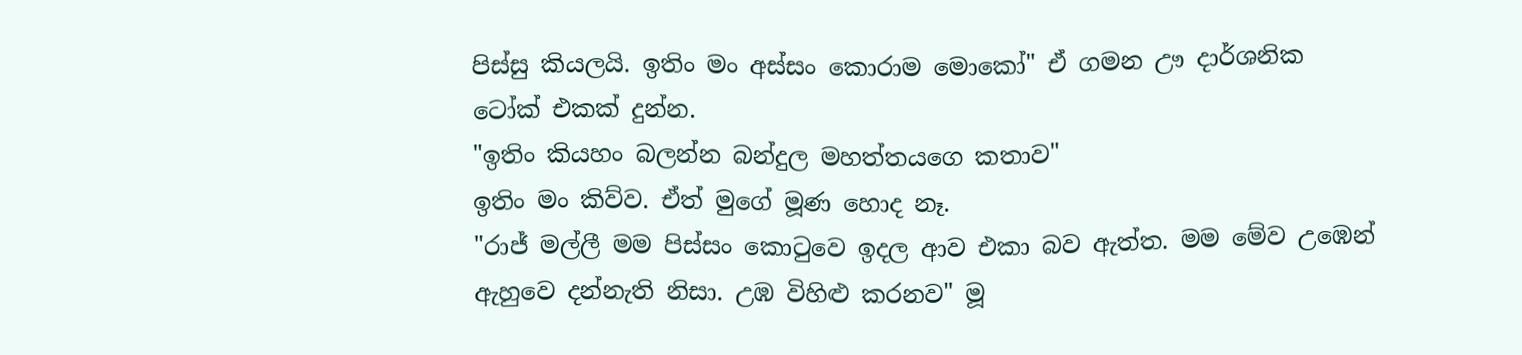පිස්සු කියලයි. ඉතිං මං අස්සං කොරාම මොකෝ" ඒ ගමන ඌ දාර්ශනික ටෝක් එකක් දුන්න.
"ඉතිං කියහං බලන්න බන්දුල මහත්තයගෙ කතාව"
ඉතිං මං කිව්ව. ඒත් මුගේ මූණ හොද නෑ.
"රාජ් මල්ලී මම පිස්සං කොටුවෙ ඉදල ආව එකා බව ඇත්ත. මම මේව උඹෙන් ඇහුවෙ දන්නැති නිසා. උඹ විහිළු කරනව" මූ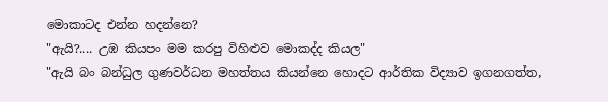මොකාටද එන්න හදන්නෙ?
"ඇයි?.... උඹ කියපං මම කරපු විහිළුව මොකද්ද කියල"
"ඇයි බං බන්ධුල ගුණවර්ධන මහත්තය කියන්නෙ හොදට ආර්තික විද්‍යාව ඉගනගත්ත,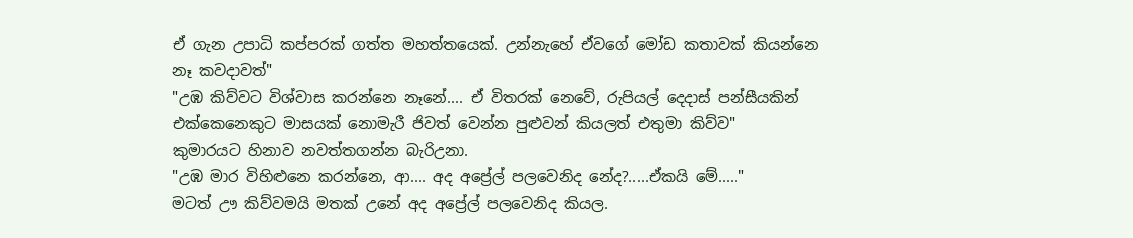ඒ ගැන උපාධි කප්පරක් ගත්ත මහත්තයෙක්. උන්නැහේ ඒවගේ මෝඩ කතාවක් කියන්නෙ නෑ කවදාවත්"
"උඹ කිව්වට විශ්වාස කරන්නෙ නෑනේ.... ඒ විතරක් නෙවේ, රුපියල් දෙදාස් පන්සීයකින් එක්කෙනෙකුට මාසයක් නොමැරී ජිවත් වෙන්න පුළුවන් කියලත් එතුමා කිව්ව"
කුමාරයට හිනාව නවත්තගන්න බැරිඋනා.
"උඹ මාර විහිළුනෙ කරන්නෙ, ආ.... අද අප්‍රේල් පලවෙනිද නේද?.....ඒකයි මේ....."
මටත් ඌ කිව්වමයි මතක් උනේ අද අප්‍රේල් පලවෙනිද කියල.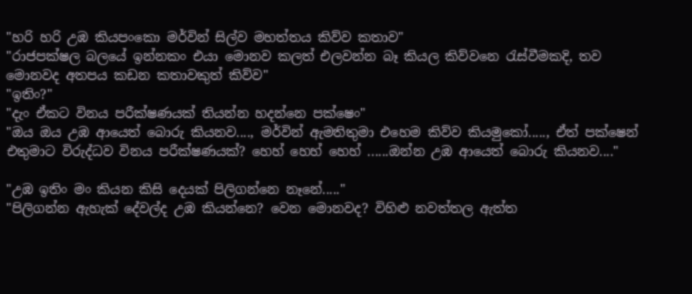"හරි හරි උඹ කියපංකො මර්වින් සිල්ව මහත්තය කිව්ව කතාව"
"රාජපක්ෂල බලයේ ඉන්නකං එයා මොනව කලත් එලවන්න බෑ කියල කිව්වනෙ රැස්වීමකදි, තව මොනවද අතපය කඩන කතාවකුත් කිව්ව"
"ඉතිං?"
"දැං ඒකට විනය පරීක්ෂණයක් තියන්න හදන්නෙ පක්ෂෙං"
"ඔය ඔය උඹ ආයෙත් බොරු කියනව...., මර්වින් ඇමතිතුමා එහෙම කිව්ව කියමුකෝ....., ඒත් පක්ෂෙන් එතුමාට විරුද්ධව විනය පරීක්ෂණයක්? හෙහ් හෙහ් හෙහ් ......ඔන්න උඹ ආයෙත් බොරු කියනව...."

"උඹ ඉතිං මං කියන කිසි දෙයක් පිලිගන්නෙ නෑනේ....."
"පිලිගන්න ඇහැක් දේවල්ද උඹ කියන්නෙ? වෙන මොනවද? විහිළු නවත්තල ඇත්ත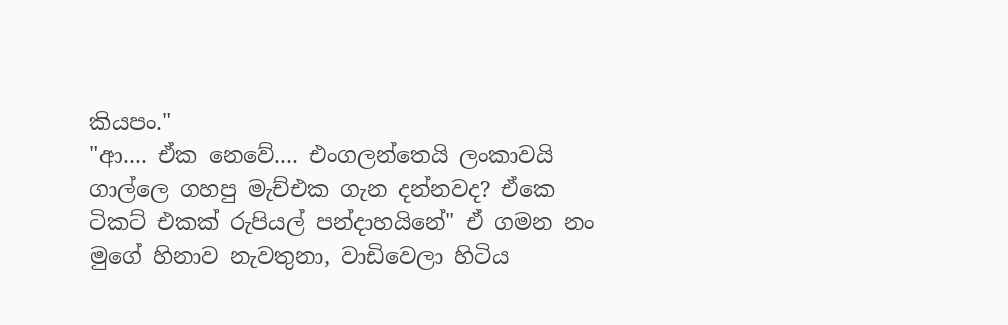කියපං."
"ආ.... ඒක නෙවේ.... එංගලන්තෙයි ලංකාවයි ගාල්ලෙ ගහපු මැච්එක ගැන දන්නවද? ඒකෙ ටිකට් එකක් රුපියල් පන්දාහයිනේ" ඒ ගමන නං මුගේ හිනාව නැවතුනා, වාඩිවෙලා හිටිය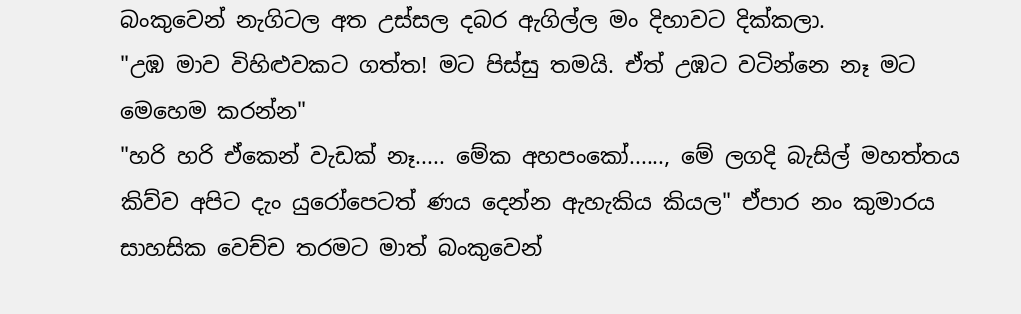බංකුවෙන් නැගිටල අත උස්සල දබර ඇගිල්ල මං දිහාවට දික්කලා.
"උඹ මාව විහිළුවකට ගත්ත! මට පිස්සු තමයි. ඒත් උඹට වටින්නෙ නෑ මට මෙහෙම කරන්න"
"හරි හරි ඒකෙන් වැඩක් නෑ..... මේක අහපංකෝ......, මේ ලගදි බැසිල් මහත්තය කිව්ව අපිට දැං යුරෝපෙටත් ණය දෙන්න ඇහැකිය කියල" ඒපාර නං කුමාරය සාහසික වෙච්ච තරමට මාත් බංකුවෙන්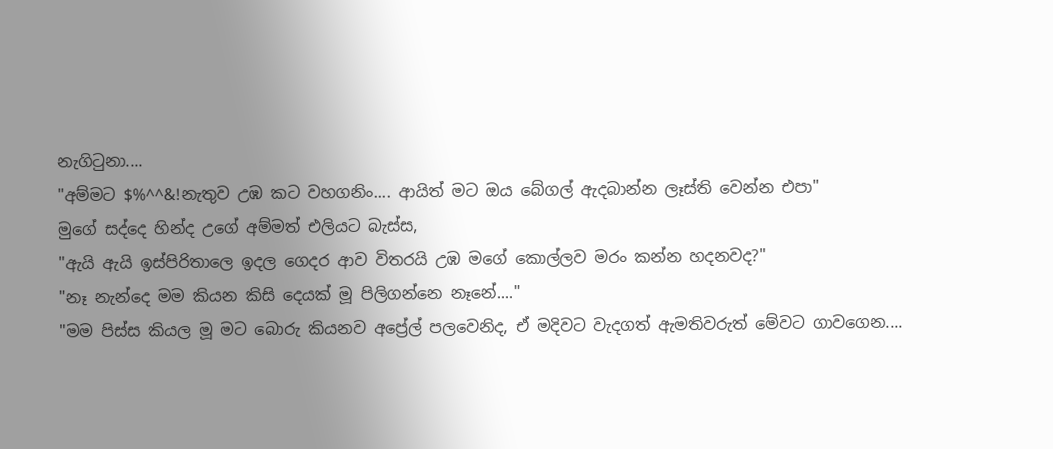නැගිටුනා....
"අම්මට $%^^&!නැතුව උඹ කට වහගනිං.... ආයිත් මට ඔය බේගල් ඇදබාන්න ලෑස්ති වෙන්න එපා"
මුගේ සද්දෙ හින්ද උගේ අම්මත් එලියට බැස්ස,
"ඇයි ඇයි ඉස්පිරිතාලෙ ඉදල ගෙදර ආව විතරයි උඹ මගේ කොල්ලව මරං කන්න හදනවද?"
"නෑ නැන්දෙ මම කියන කිසි දෙයක් මූ පිලිගන්නෙ නෑනේ...."
"මම පිස්ස කියල මූ මට බොරු කියනව අප්‍රේල් පලවෙනිද, ඒ මදිවට වැදගත් ඇමතිවරුත් මේවට ගාවගෙන....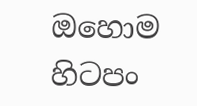ඔහොම හිටපං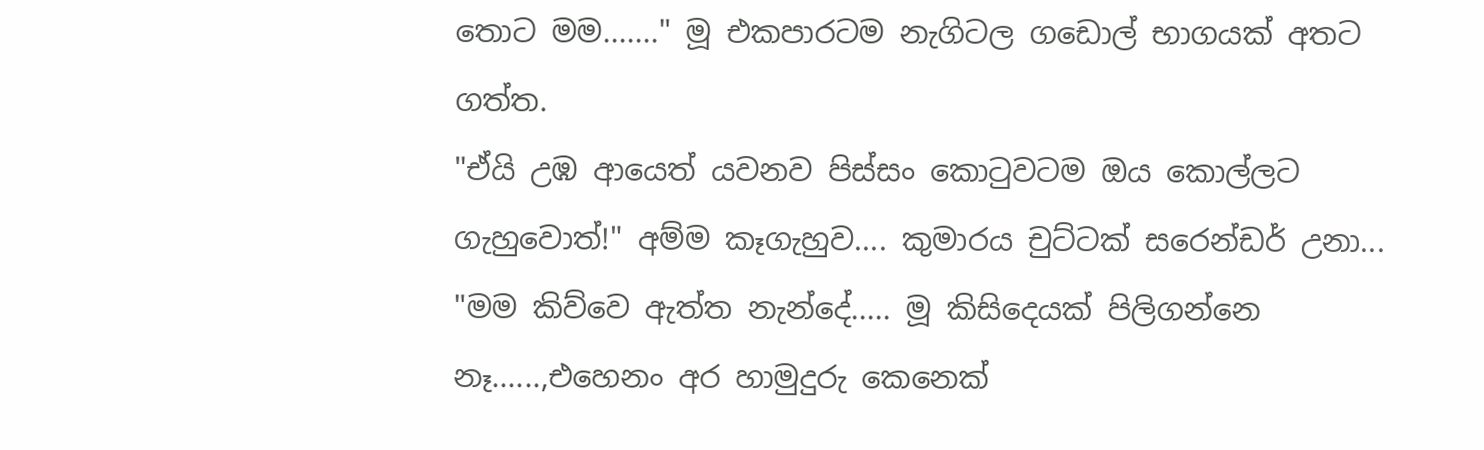තොට මම......." මූ එකපාරටම නැගිටල ගඩොල් භාගයක් අතට ගත්ත.
"ඒයි උඹ ආයෙත් යවනව පිස්සං කොටුවටම ඔය කොල්ලට ගැහුවොත්!" අම්ම කෑගැහුව.... කුමාරය චුට්ටක් සරෙන්ඩර් උනා...
"මම කිව්වෙ ඇත්ත නැන්දේ..... මූ කිසිදෙයක් පිලිගන්නෙ නෑ......,එහෙනං අර හාමුදුරු කෙනෙක්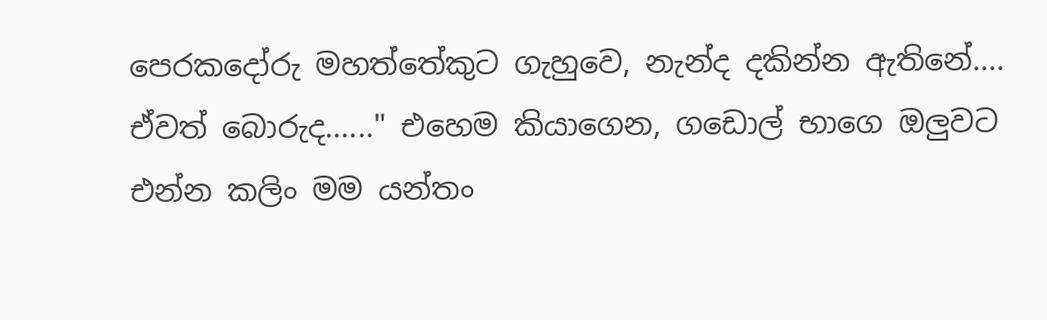පෙරකදෝරු මහත්තේකුට ගැහුවෙ, නැන්ද දකින්න ඇතිනේ.... ඒවත් බොරුද......" එහෙම කියාගෙන, ගඩොල් භාගෙ ඔලුවට එන්න කලිං මම යන්තං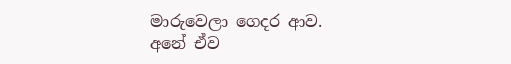මාරුවෙලා ගෙදර ආව.
අනේ ඒව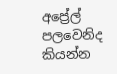අප්‍රේල් පලවෙනිද කියන්න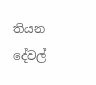තියන දේවල්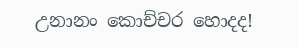උනානං කොච්චර හොදද!